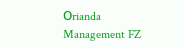Οrianda Management FZ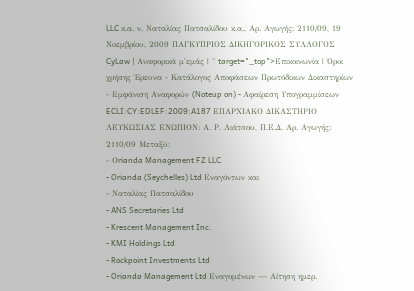LLC κ.α. ν. Ναταλίας Πατσαλίδου κ.α., Αρ. Αγωγής: 2110/09, 19 Noεμβρίου, 2009 ΠΑΓΚΥΠΡΙΟΣ ΔΙΚΗΓΟΡΙΚΟΣ ΣΥΛΛΟΓΟΣ CyLaw | Αναφορικά μ'εμάς | " target="_top">Επικοινωνία | Όροι χρήσης Έρευνα - Κατάλογος Αποφάσεων Πρωτόδικων Δικαστηρίων - Εμφάνιση Αναφορών (Noteup on) - Αφαίρεση Υπογραμμίσεων ECLI:CY:EDLEF:2009:A187 ΕΠΑΡΧΙΑΚΟ ΔΙΚΑΣΤΗΡΙΟ ΛΕΥΚΩΣΙΑΣ ΕΝΩΠΙΟΝ: Α. Ρ. Λιάτσου, Π.Ε.Δ. Αρ. Αγωγής: 2110/09 Μεταξύ:
- Οrianda Management FZ LLC
- Orianda (Seychelles) Ltd Εναγόντων και
- Ναταλίας Πατσαλίδου
- ANS Secretaries Ltd
- Krescent Management Inc.
- KMI Holdings Ltd
- Rockpoint Investments Ltd
- Orianda Management Ltd Εναγομένων --- Αίτηση ημερ.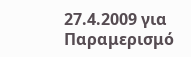27.4.2009 για Παραμερισμό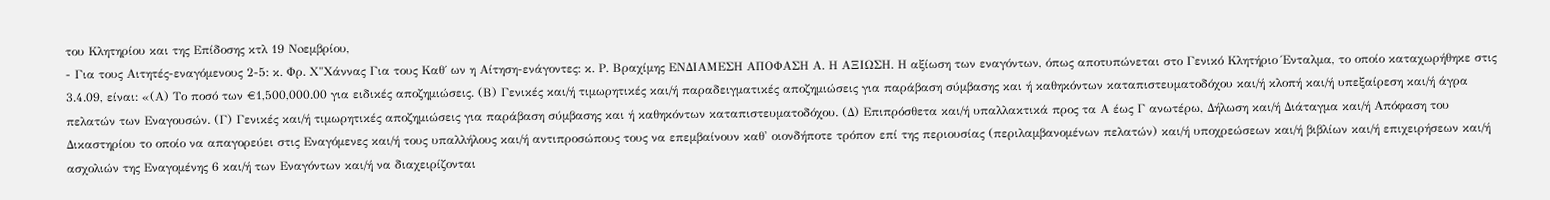του Κλητηρίου και της Επίδοσης κτλ 19 Noεμβρίου,
- Για τους Αιτητές-εναγόμενους 2-5: κ. Φρ. Χ"Xάννας Για τους Καθ΄ ων η Αίτηση-ενάγοντες: κ. Ρ. Βραχίμης ΕΝΔΙΑΜΕΣΗ ΑΠΟΦΑΣΗ Α. Η ΑΞΙΩΣΗ. Η αξίωση των εναγόντων, όπως αποτυπώνεται στο Γενικό Κλητήριο Ένταλμα, το οποίο καταχωρήθηκε στις 3.4.09, είναι: «(Α) Το ποσό των €1,500,000.00 για ειδικές αποζημιώσεις. (Β) Γενικές και/ή τιμωρητικές και/ή παραδειγματικές αποζημιώσεις για παράβαση σύμβασης και ή καθηκόντων καταπιστευματοδόχου και/ή κλοπή και/ή υπεξαίρεση και/ή άγρα πελατών των Εναγουσών. (Γ) Γενικές και/ή τιμωρητικές αποζημιώσεις για παράβαση σύμβασης και ή καθηκόντων καταπιστευματοδόχου. (Δ) Επιπρόσθετα και/ή υπαλλακτικά προς τα Α έως Γ ανωτέρω, Δήλωση και/ή Διάταγμα και/ή Απόφαση του Δικαστηρίου το οποίο να απαγορεύει στις Εναγόμενες και/ή τους υπαλλήλους και/ή αντιπροσώπους τους να επεμβαίνουν καθ' οιονδήποτε τρόπον επί της περιουσίας (περιλαμβανομένων πελατών) και/ή υποχρεώσεων και/ή βιβλίων και/ή επιχειρήσεων και/ή ασχολιών της Εναγομένης 6 και/ή των Εναγόντων και/ή να διαχειρίζονται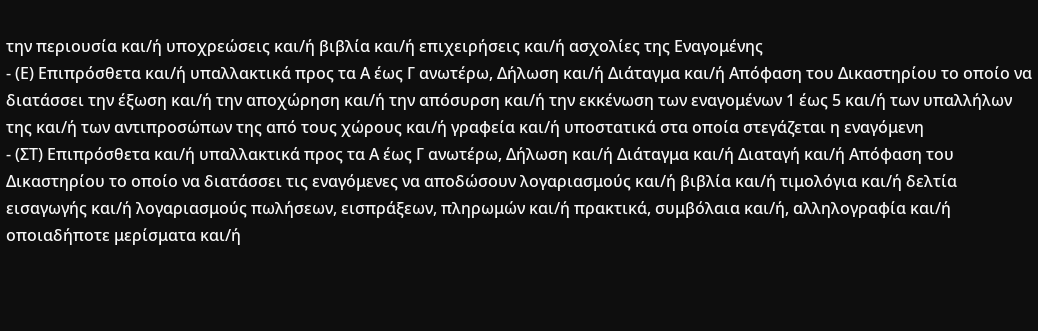την περιουσία και/ή υποχρεώσεις και/ή βιβλία και/ή επιχειρήσεις και/ή ασχολίες της Εναγομένης
- (Ε) Επιπρόσθετα και/ή υπαλλακτικά προς τα Α έως Γ ανωτέρω, Δήλωση και/ή Διάταγμα και/ή Απόφαση του Δικαστηρίου το οποίο να διατάσσει την έξωση και/ή την αποχώρηση και/ή την απόσυρση και/ή την εκκένωση των εναγομένων 1 έως 5 και/ή των υπαλλήλων της και/ή των αντιπροσώπων της από τους χώρους και/ή γραφεία και/ή υποστατικά στα οποία στεγάζεται η εναγόμενη
- (ΣΤ) Επιπρόσθετα και/ή υπαλλακτικά προς τα Α έως Γ ανωτέρω, Δήλωση και/ή Διάταγμα και/ή Διαταγή και/ή Απόφαση του Δικαστηρίου το οποίο να διατάσσει τις εναγόμενες να αποδώσουν λογαριασμούς και/ή βιβλία και/ή τιμολόγια και/ή δελτία εισαγωγής και/ή λογαριασμούς πωλήσεων, εισπράξεων, πληρωμών και/ή πρακτικά, συμβόλαια και/ή, αλληλογραφία και/ή οποιαδήποτε μερίσματα και/ή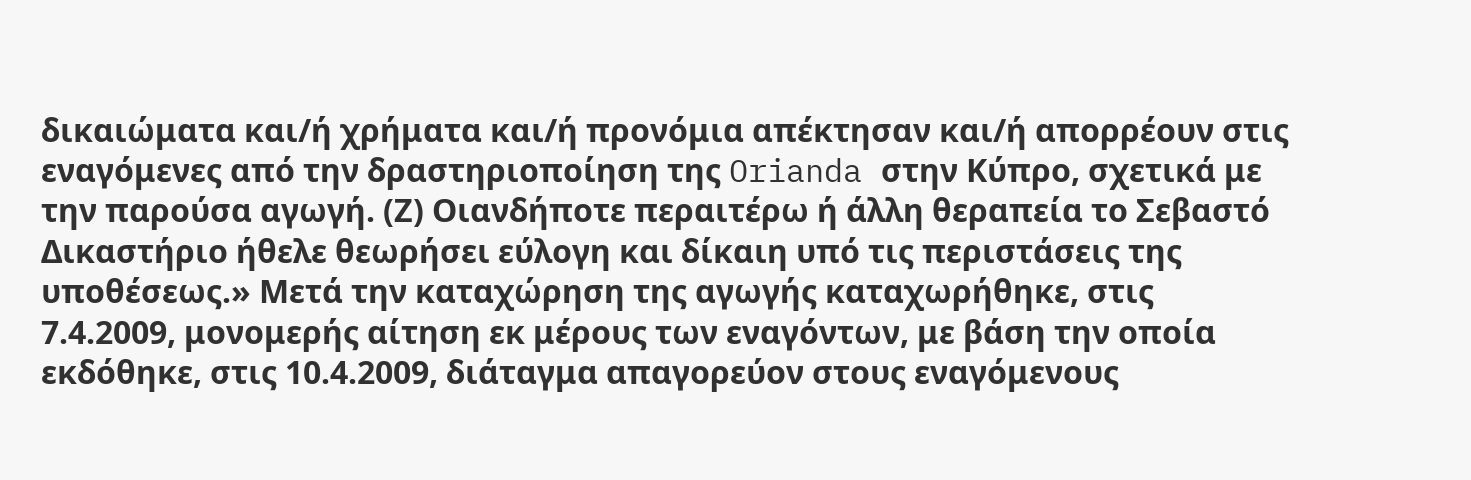δικαιώματα και/ή χρήματα και/ή προνόμια απέκτησαν και/ή απορρέουν στις εναγόμενες από την δραστηριοποίηση της Orianda στην Κύπρο, σχετικά με την παρούσα αγωγή. (Ζ) Οιανδήποτε περαιτέρω ή άλλη θεραπεία το Σεβαστό Δικαστήριο ήθελε θεωρήσει εύλογη και δίκαιη υπό τις περιστάσεις της υποθέσεως.» Μετά την καταχώρηση της αγωγής καταχωρήθηκε, στις 7.4.2009, μονομερής αίτηση εκ μέρους των εναγόντων, με βάση την οποία εκδόθηκε, στις 10.4.2009, διάταγμα απαγορεύον στους εναγόμενους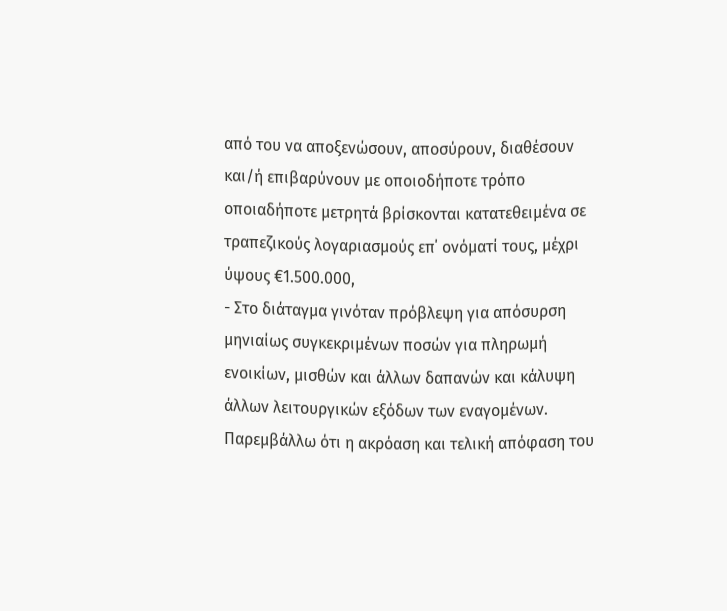από του να αποξενώσουν, αποσύρουν, διαθέσουν και/ή επιβαρύνουν με οποιοδήποτε τρόπο οποιαδήποτε μετρητά βρίσκονται κατατεθειμένα σε τραπεζικούς λογαριασμούς επ΄ ονόματί τους, μέχρι ύψους €1.500.000,
- Στο διάταγμα γινόταν πρόβλεψη για απόσυρση μηνιαίως συγκεκριμένων ποσών για πληρωμή ενοικίων, μισθών και άλλων δαπανών και κάλυψη άλλων λειτουργικών εξόδων των εναγομένων. Παρεμβάλλω ότι η ακρόαση και τελική απόφαση του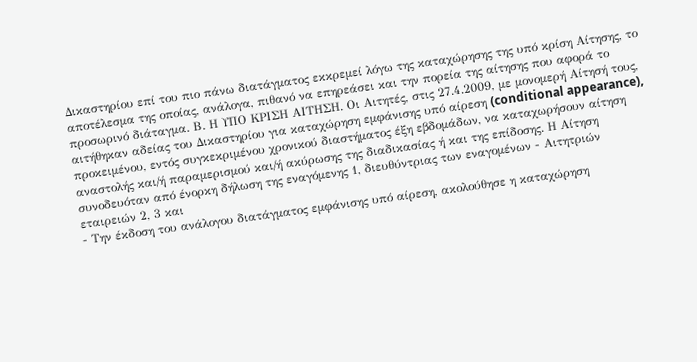Δικαστηρίου επί του πιο πάνω διατάγματος εκκρεμεί λόγω της καταχώρησης της υπό κρίση Αίτησης, το αποτέλεσμα της οποίας, ανάλογα, πιθανό να επηρεάσει και την πορεία της αίτησης που αφορά το προσωρινό διάταγμα. Β. Η ΥΠΟ ΚΡΙΣΗ ΑΙΤΗΣΗ. Οι Αιτητές, στις 27.4.2009, με μονομερή Αίτησή τους, αιτήθηκαν αδείας του Δικαστηρίου για καταχώρηση εμφάνισης υπό αίρεση (conditional appearance), προκειμένου, εντός συγκεκριμένου χρονικού διαστήματος έξη εβδομάδων, να καταχωρήσουν αίτηση αναστολής και/ή παραμερισμού και/ή ακύρωσης της διαδικασίας ή και της επίδοσης. Η Αίτηση συνοδευόταν από ένορκη δήλωση της εναγόμενης 1, διευθύντριας των εναγομένων - Αιτητριών εταιρειών 2, 3 και
- Την έκδοση του ανάλογου διατάγματος εμφάνισης υπό αίρεση, ακολούθησε η καταχώρηση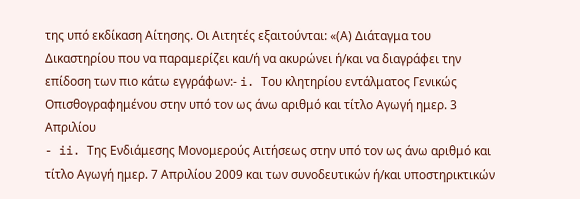της υπό εκδίκαση Αίτησης. Οι Αιτητές εξαιτούνται: «(Α) Διάταγμα του Δικαστηρίου που να παραμερίζει και/ή να ακυρώνει ή/και να διαγράφει την επίδοση των πιο κάτω εγγράφων:- i. Του κλητηρίου εντάλματος Γενικώς Οπισθογραφημένου στην υπό τον ως άνω αριθμό και τίτλο Αγωγή ημερ. 3 Απριλίου
- ii. Της Ενδιάμεσης Μονομερούς Αιτήσεως στην υπό τον ως άνω αριθμό και τίτλο Αγωγή ημερ. 7 Απριλίου 2009 και των συνοδευτικών ή/και υποστηρικτικών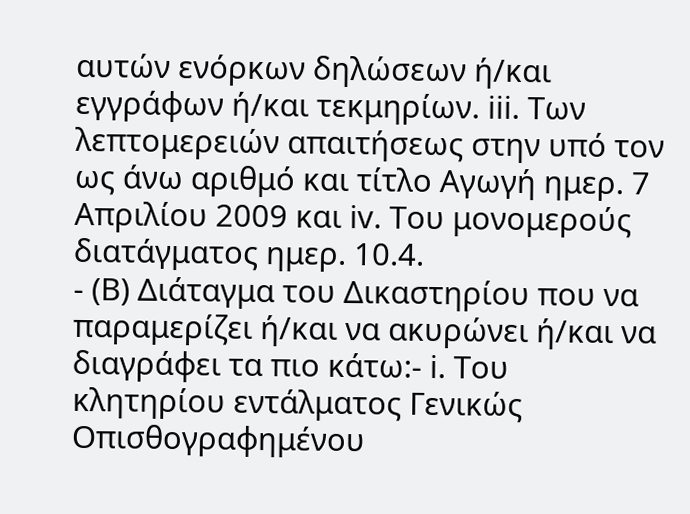αυτών ενόρκων δηλώσεων ή/και εγγράφων ή/και τεκμηρίων. iii. Των λεπτομερειών απαιτήσεως στην υπό τον ως άνω αριθμό και τίτλο Αγωγή ημερ. 7 Απριλίου 2009 και iv. Του μονομερούς διατάγματος ημερ. 10.4.
- (Β) Διάταγμα του Δικαστηρίου που να παραμερίζει ή/και να ακυρώνει ή/και να διαγράφει τα πιο κάτω:- i. Του κλητηρίου εντάλματος Γενικώς Οπισθογραφημένου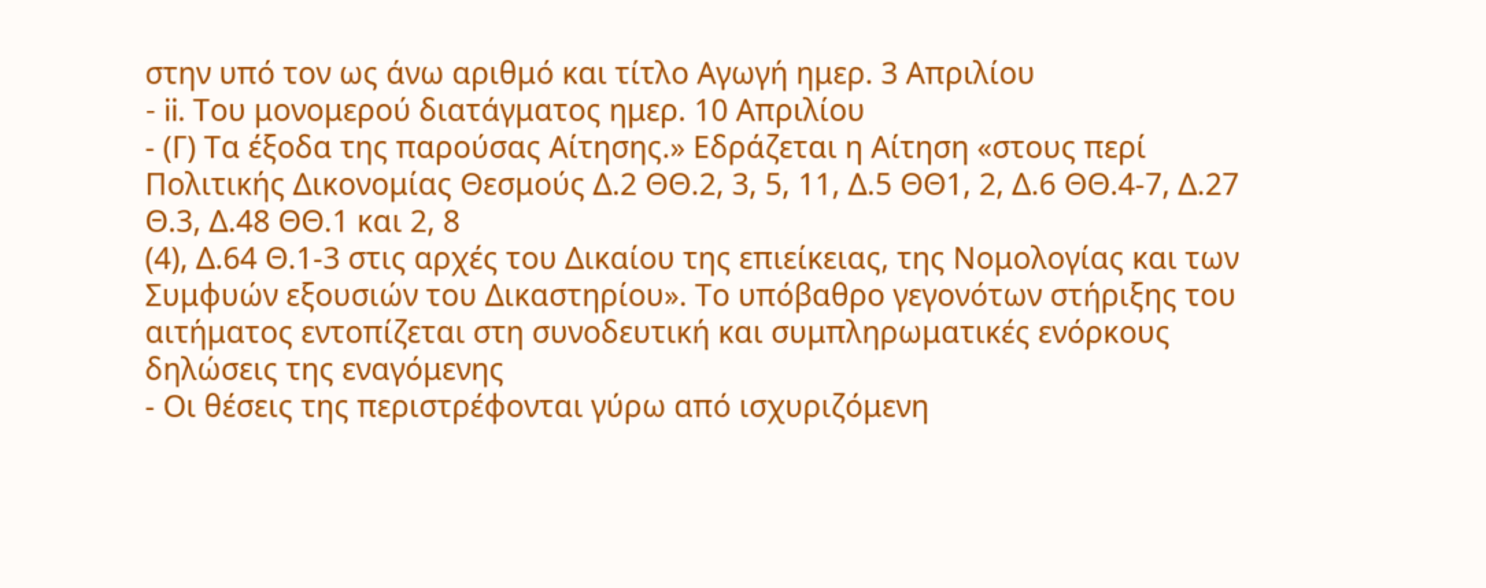στην υπό τον ως άνω αριθμό και τίτλο Αγωγή ημερ. 3 Απριλίου
- ii. Του μονομερού διατάγματος ημερ. 10 Απριλίου
- (Γ) Τα έξοδα της παρούσας Αίτησης.» Εδράζεται η Αίτηση «στους περί Πολιτικής Δικονομίας Θεσμούς Δ.2 ΘΘ.2, 3, 5, 11, Δ.5 ΘΘ1, 2, Δ.6 ΘΘ.4-7, Δ.27 Θ.3, Δ.48 ΘΘ.1 και 2, 8
(4), Δ.64 Θ.1-3 στις αρχές του Δικαίου της επιείκειας, της Νομολογίας και των Συμφυών εξουσιών του Δικαστηρίου». Το υπόβαθρο γεγονότων στήριξης του αιτήματος εντοπίζεται στη συνοδευτική και συμπληρωματικές ενόρκους δηλώσεις της εναγόμενης
- Οι θέσεις της περιστρέφονται γύρω από ισχυριζόμενη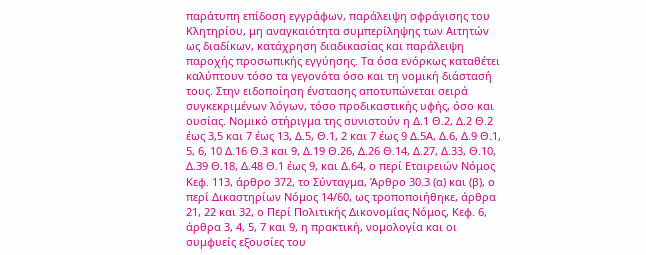παράτυπη επίδοση εγγράφων, παράλειψη σφράγισης του Κλητηρίου, μη αναγκαιότητα συμπερίληψης των Αιτητών ως διαδίκων, κατάχρηση διαδικασίας και παράλειψη παροχής προσωπικής εγγύησης. Τα όσα ενόρκως καταθέτει καλύπτουν τόσο τα γεγονότα όσο και τη νομική διάστασή τους. Στην ειδοποίηση ένστασης αποτυπώνεται σειρά συγκεκριμένων λόγων, τόσο προδικαστικής υφής, όσο και ουσίας. Νομικό στήριγμα της συνιστούν η Δ.1 Θ.2, Δ.2 Θ.2 έως 3,5 και 7 έως 13, Δ.5, Θ.1, 2 και 7 έως 9 Δ.5Α, Δ.6, Δ.9 Θ.1, 5, 6, 10 Δ.16 Θ.3 και 9, Δ.19 Θ.26, Δ.26 Θ.14, Δ.27, Δ.33, Θ.10, Δ.39 Θ.18, Δ.48 Θ.1 έως 9, και Δ.64, ο περί Εταιρειών Νόμος Κεφ. 113, άρθρο 372, το Σύνταγμα, Άρθρο 30.3 (α) και (β), ο περί Δικαστηρίων Νόμος 14/60, ως τροποποιήθηκε, άρθρα 21, 22 και 32, ο Περί Πολιτικής Δικονομίας Νόμος, Κεφ. 6, άρθρα 3, 4, 5, 7 και 9, η πρακτική, νομολογία και οι συμφυείς εξουσίες του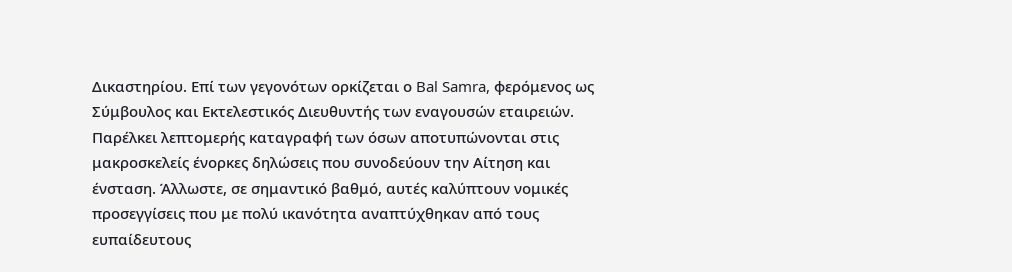Δικαστηρίου. Επί των γεγονότων ορκίζεται ο Bal Samra, φερόμενος ως Σύμβουλος και Εκτελεστικός Διευθυντής των εναγουσών εταιρειών. Παρέλκει λεπτομερής καταγραφή των όσων αποτυπώνονται στις μακροσκελείς ένορκες δηλώσεις που συνοδεύουν την Αίτηση και ένσταση. Άλλωστε, σε σημαντικό βαθμό, αυτές καλύπτουν νομικές προσεγγίσεις που με πολύ ικανότητα αναπτύχθηκαν από τους ευπαίδευτους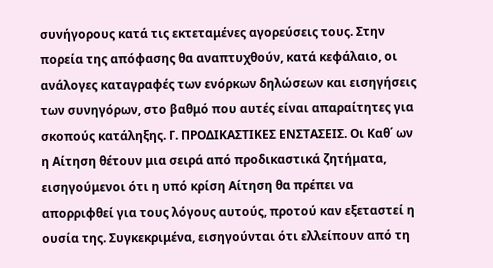συνήγορους κατά τις εκτεταμένες αγορεύσεις τους. Στην πορεία της απόφασης θα αναπτυχθούν, κατά κεφάλαιο, οι ανάλογες καταγραφές των ενόρκων δηλώσεων και εισηγήσεις των συνηγόρων, στο βαθμό που αυτές είναι απαραίτητες για σκοπούς κατάληξης. Γ. ΠΡΟΔΙΚΑΣΤΙΚΕΣ ΕΝΣΤΑΣΕΙΣ. Οι Καθ΄ ων η Αίτηση θέτουν μια σειρά από προδικαστικά ζητήματα, εισηγούμενοι ότι η υπό κρίση Αίτηση θα πρέπει να απορριφθεί για τους λόγους αυτούς, προτού καν εξεταστεί η ουσία της. Συγκεκριμένα, εισηγούνται ότι ελλείπουν από τη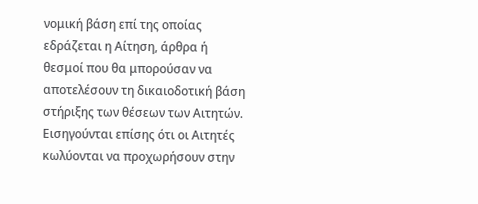νομική βάση επί της οποίας εδράζεται η Αίτηση, άρθρα ή θεσμοί που θα μπορούσαν να αποτελέσουν τη δικαιοδοτική βάση στήριξης των θέσεων των Αιτητών. Εισηγούνται επίσης ότι οι Αιτητές κωλύονται να προχωρήσουν στην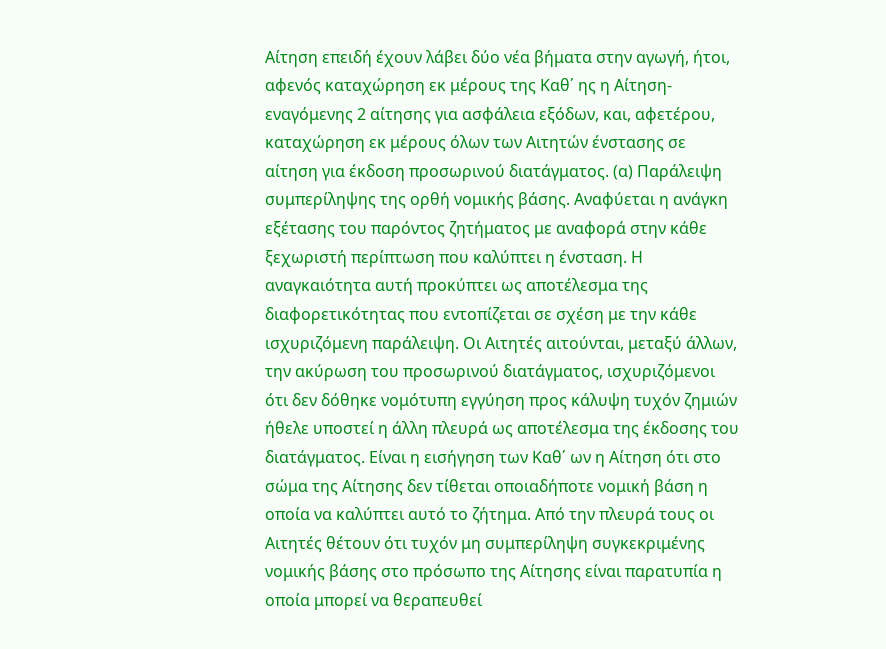Αίτηση επειδή έχουν λάβει δύο νέα βήματα στην αγωγή, ήτοι, αφενός καταχώρηση εκ μέρους της Καθ΄ ης η Αίτηση-εναγόμενης 2 αίτησης για ασφάλεια εξόδων, και, αφετέρου, καταχώρηση εκ μέρους όλων των Αιτητών ένστασης σε αίτηση για έκδοση προσωρινού διατάγματος. (α) Παράλειψη συμπερίληψης της ορθή νομικής βάσης. Αναφύεται η ανάγκη εξέτασης του παρόντος ζητήματος με αναφορά στην κάθε ξεχωριστή περίπτωση που καλύπτει η ένσταση. Η αναγκαιότητα αυτή προκύπτει ως αποτέλεσμα της διαφορετικότητας που εντοπίζεται σε σχέση με την κάθε ισχυριζόμενη παράλειψη. Οι Αιτητές αιτούνται, μεταξύ άλλων, την ακύρωση του προσωρινού διατάγματος, ισχυριζόμενοι ότι δεν δόθηκε νομότυπη εγγύηση προς κάλυψη τυχόν ζημιών ήθελε υποστεί η άλλη πλευρά ως αποτέλεσμα της έκδοσης του διατάγματος. Είναι η εισήγηση των Καθ΄ ων η Αίτηση ότι στο σώμα της Αίτησης δεν τίθεται οποιαδήποτε νομική βάση η οποία να καλύπτει αυτό το ζήτημα. Από την πλευρά τους οι Αιτητές θέτουν ότι τυχόν μη συμπερίληψη συγκεκριμένης νομικής βάσης στο πρόσωπο της Αίτησης είναι παρατυπία η οποία μπορεί να θεραπευθεί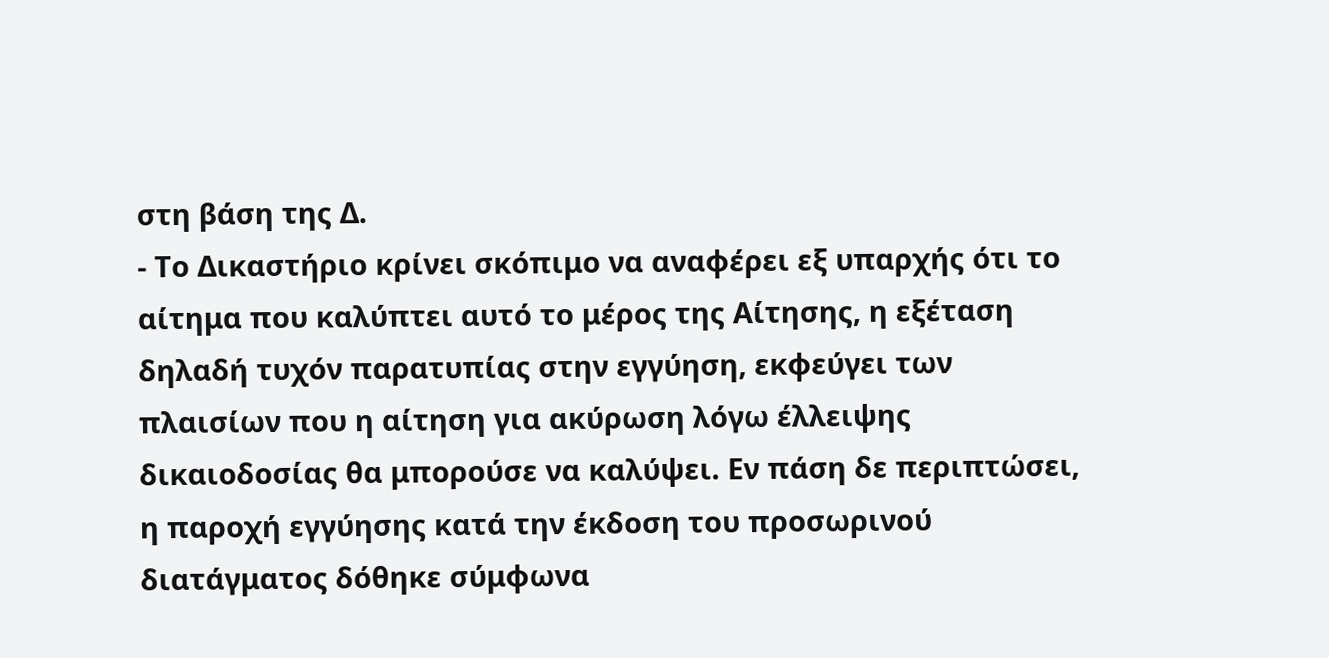στη βάση της Δ.
- Το Δικαστήριο κρίνει σκόπιμο να αναφέρει εξ υπαρχής ότι το αίτημα που καλύπτει αυτό το μέρος της Αίτησης, η εξέταση δηλαδή τυχόν παρατυπίας στην εγγύηση, εκφεύγει των πλαισίων που η αίτηση για ακύρωση λόγω έλλειψης δικαιοδοσίας θα μπορούσε να καλύψει. Εν πάση δε περιπτώσει, η παροχή εγγύησης κατά την έκδοση του προσωρινού διατάγματος δόθηκε σύμφωνα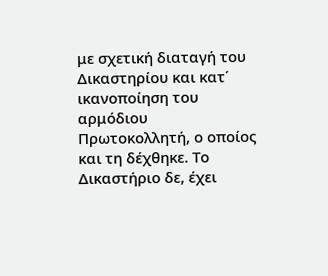με σχετική διαταγή του Δικαστηρίου και κατ΄ ικανοποίηση του αρμόδιου Πρωτοκολλητή, ο οποίος και τη δέχθηκε. Το Δικαστήριο δε, έχει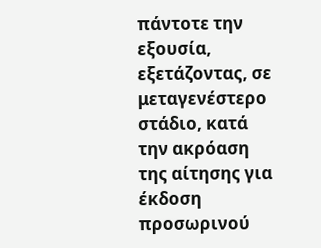πάντοτε την εξουσία, εξετάζοντας, σε μεταγενέστερο στάδιο, κατά την ακρόαση της αίτησης για έκδοση προσωρινού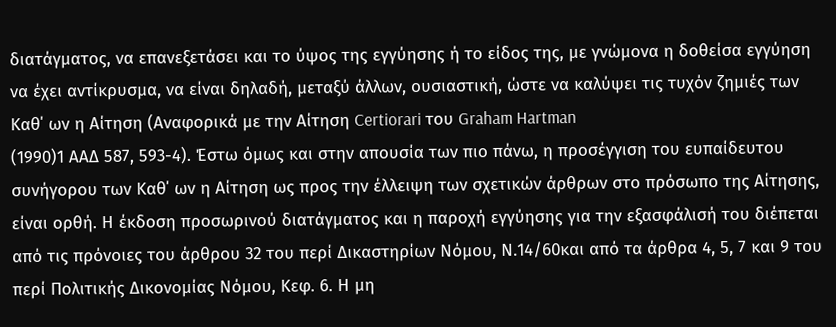διατάγματος, να επανεξετάσει και το ύψος της εγγύησης ή το είδος της, με γνώμονα η δοθείσα εγγύηση να έχει αντίκρυσμα, να είναι δηλαδή, μεταξύ άλλων, ουσιαστική, ώστε να καλύψει τις τυχόν ζημιές των Καθ΄ ων η Αίτηση (Αναφορικά με την Αίτηση Certiorari του Graham Hartman
(1990)1 ΑΑΔ 587, 593-4). Έστω όμως και στην απουσία των πιο πάνω, η προσέγγιση του ευπαίδευτου συνήγορου των Καθ΄ ων η Αίτηση ως προς την έλλειψη των σχετικών άρθρων στο πρόσωπο της Αίτησης, είναι ορθή. Η έκδοση προσωρινού διατάγματος και η παροχή εγγύησης για την εξασφάλισή του διέπεται από τις πρόνοιες του άρθρου 32 του περί Δικαστηρίων Νόμου, Ν.14/60και από τα άρθρα 4, 5, 7 και 9 του περί Πολιτικής Δικονομίας Νόμου, Κεφ. 6. Η μη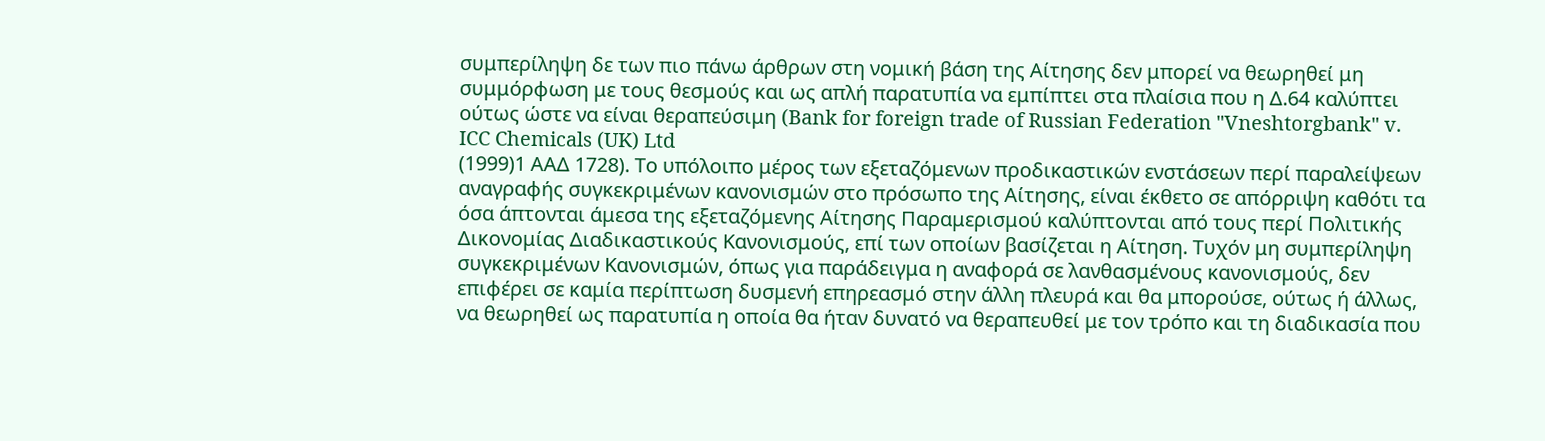συμπερίληψη δε των πιο πάνω άρθρων στη νομική βάση της Αίτησης δεν μπορεί να θεωρηθεί μη συμμόρφωση με τους θεσμούς και ως απλή παρατυπία να εμπίπτει στα πλαίσια που η Δ.64 καλύπτει ούτως ώστε να είναι θεραπεύσιμη (Bank for foreign trade of Russian Federation "Vneshtorgbank" v. ICC Chemicals (UK) Ltd
(1999)1 ΑΑΔ 1728). Το υπόλοιπο μέρος των εξεταζόμενων προδικαστικών ενστάσεων περί παραλείψεων αναγραφής συγκεκριμένων κανονισμών στο πρόσωπο της Αίτησης, είναι έκθετο σε απόρριψη καθότι τα όσα άπτονται άμεσα της εξεταζόμενης Αίτησης Παραμερισμού καλύπτονται από τους περί Πολιτικής Δικονομίας Διαδικαστικούς Κανονισμούς, επί των οποίων βασίζεται η Αίτηση. Τυχόν μη συμπερίληψη συγκεκριμένων Κανονισμών, όπως για παράδειγμα η αναφορά σε λανθασμένους κανονισμούς, δεν επιφέρει σε καμία περίπτωση δυσμενή επηρεασμό στην άλλη πλευρά και θα μπορούσε, ούτως ή άλλως, να θεωρηθεί ως παρατυπία η οποία θα ήταν δυνατό να θεραπευθεί με τον τρόπο και τη διαδικασία που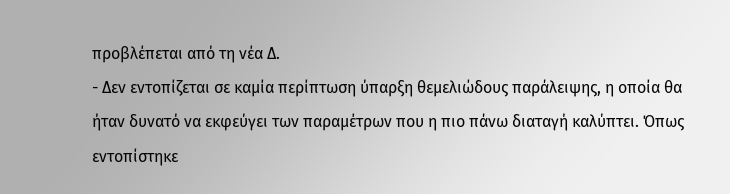προβλέπεται από τη νέα Δ.
- Δεν εντοπίζεται σε καμία περίπτωση ύπαρξη θεμελιώδους παράλειψης, η οποία θα ήταν δυνατό να εκφεύγει των παραμέτρων που η πιο πάνω διαταγή καλύπτει. Όπως εντοπίστηκε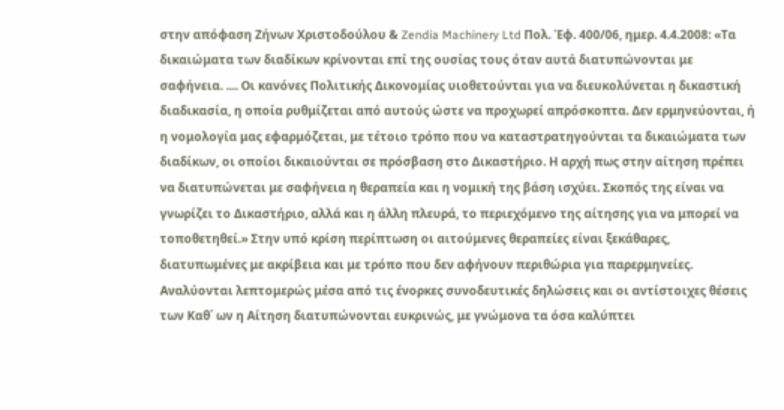στην απόφαση Ζήνων Χριστοδούλου & Zendia Machinery Ltd Πολ. Έφ. 400/06, ημερ. 4.4.2008: «Τα δικαιώματα των διαδίκων κρίνονται επί της ουσίας τους όταν αυτά διατυπώνονται με σαφήνεια. .... Οι κανόνες Πολιτικής Δικονομίας υιοθετούνται για να διευκολύνεται η δικαστική διαδικασία, η οποία ρυθμίζεται από αυτούς ώστε να προχωρεί απρόσκοπτα. Δεν ερμηνεύονται, ή η νομολογία μας εφαρμόζεται, με τέτοιο τρόπο που να καταστρατηγούνται τα δικαιώματα των διαδίκων, οι οποίοι δικαιούνται σε πρόσβαση στο Δικαστήριο. Η αρχή πως στην αίτηση πρέπει να διατυπώνεται με σαφήνεια η θεραπεία και η νομική της βάση ισχύει. Σκοπός της είναι να γνωρίζει το Δικαστήριο, αλλά και η άλλη πλευρά, το περιεχόμενο της αίτησης για να μπορεί να τοποθετηθεί.» Στην υπό κρίση περίπτωση οι αιτούμενες θεραπείες είναι ξεκάθαρες, διατυπωμένες με ακρίβεια και με τρόπο που δεν αφήνουν περιθώρια για παρερμηνείες. Αναλύονται λεπτομερώς μέσα από τις ένορκες συνοδευτικές δηλώσεις και οι αντίστοιχες θέσεις των Καθ΄ ων η Αίτηση διατυπώνονται ευκρινώς, με γνώμονα τα όσα καλύπτει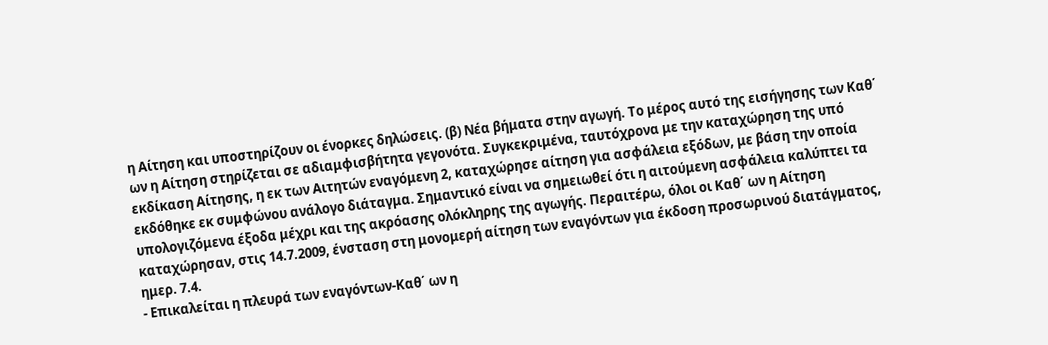η Αίτηση και υποστηρίζουν οι ένορκες δηλώσεις. (β) Νέα βήματα στην αγωγή. Το μέρος αυτό της εισήγησης των Καθ΄ ων η Αίτηση στηρίζεται σε αδιαμφισβήτητα γεγονότα. Συγκεκριμένα, ταυτόχρονα με την καταχώρηση της υπό εκδίκαση Αίτησης, η εκ των Αιτητών εναγόμενη 2, καταχώρησε αίτηση για ασφάλεια εξόδων, με βάση την οποία εκδόθηκε εκ συμφώνου ανάλογο διάταγμα. Σημαντικό είναι να σημειωθεί ότι η αιτούμενη ασφάλεια καλύπτει τα υπολογιζόμενα έξοδα μέχρι και της ακρόασης ολόκληρης της αγωγής. Περαιτέρω, όλοι οι Καθ΄ ων η Αίτηση καταχώρησαν, στις 14.7.2009, ένσταση στη μονομερή αίτηση των εναγόντων για έκδοση προσωρινού διατάγματος, ημερ. 7.4.
- Επικαλείται η πλευρά των εναγόντων-Καθ΄ ων η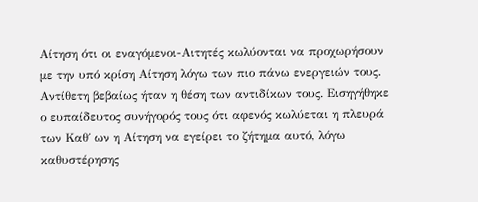Αίτηση ότι οι εναγόμενοι-Αιτητές κωλύονται να προχωρήσουν με την υπό κρίση Αίτηση λόγω των πιο πάνω ενεργειών τους. Αντίθετη βεβαίως ήταν η θέση των αντιδίκων τους. Εισηγήθηκε ο ευπαίδευτος συνήγορός τους ότι αφενός κωλύεται η πλευρά των Καθ΄ ων η Αίτηση να εγείρει το ζήτημα αυτό, λόγω καθυστέρησης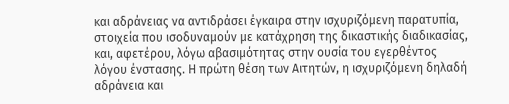και αδράνειας να αντιδράσει έγκαιρα στην ισχυριζόμενη παρατυπία, στοιχεία που ισοδυναμούν με κατάχρηση της δικαστικής διαδικασίας, και, αφετέρου, λόγω αβασιμότητας στην ουσία του εγερθέντος λόγου ένστασης. Η πρώτη θέση των Αιτητών, η ισχυριζόμενη δηλαδή αδράνεια και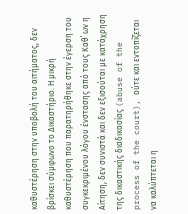καθυστέρηση στην υποβολή του αιτήματος, δεν βρίσκει σύμφωνο το Δικαστήριο. Η μικρή καθυστέρηση που παρατηρήθηκε στην έγερση του συγκεκριμένου λόγου ένστασης από τους Καθ΄ ων η Αίτηση, δεν συνιστά και δεν εξισούται με κατάχρηση της δικαστικής διαδικασίας (abuse of the process of the court), ούτε και εντοπίζεται να καλύπτεται η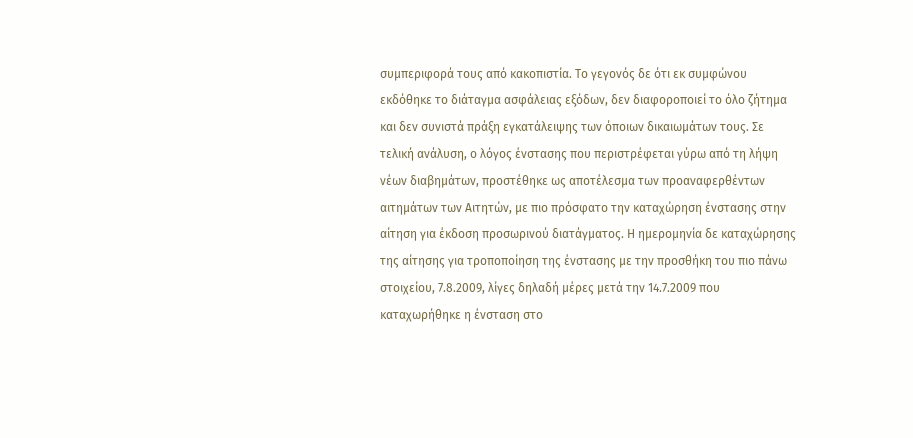συμπεριφορά τους από κακοπιστία. Το γεγονός δε ότι εκ συμφώνου εκδόθηκε το διάταγμα ασφάλειας εξόδων, δεν διαφοροποιεί το όλο ζήτημα και δεν συνιστά πράξη εγκατάλειψης των όποιων δικαιωμάτων τους. Σε τελική ανάλυση, ο λόγος ένστασης που περιστρέφεται γύρω από τη λήψη νέων διαβημάτων, προστέθηκε ως αποτέλεσμα των προαναφερθέντων αιτημάτων των Αιτητών, με πιο πρόσφατο την καταχώρηση ένστασης στην αίτηση για έκδοση προσωρινού διατάγματος. Η ημερομηνία δε καταχώρησης της αίτησης για τροποποίηση της ένστασης με την προσθήκη του πιο πάνω στοιχείου, 7.8.2009, λίγες δηλαδή μέρες μετά την 14.7.2009 που καταχωρήθηκε η ένσταση στο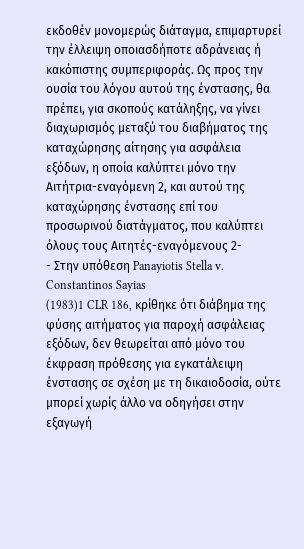εκδοθέν μονομερώς διάταγμα, επιμαρτυρεί την έλλειψη οποιασδήποτε αδράνειας ή κακόπιστης συμπεριφοράς. Ως προς την ουσία του λόγου αυτού της ένστασης, θα πρέπει, για σκοπούς κατάληξης, να γίνει διαχωρισμός μεταξύ του διαβήματος της καταχώρησης αίτησης για ασφάλεια εξόδων, η οποία καλύπτει μόνο την Αιτήτρια-εναγόμενη 2, και αυτού της καταχώρησης ένστασης επί του προσωρινού διατάγματος, που καλύπτει όλους τους Αιτητές-εναγόμενους 2-
- Στην υπόθεση Panayiotis Stella v. Constantinos Sayias
(1983)1 CLR 186, κρίθηκε ότι διάβημα της φύσης αιτήματος για παροχή ασφάλειας εξόδων, δεν θεωρείται από μόνο του έκφραση πρόθεσης για εγκατάλειψη ένστασης σε σχέση με τη δικαιοδοσία, ούτε μπορεί χωρίς άλλο να οδηγήσει στην εξαγωγή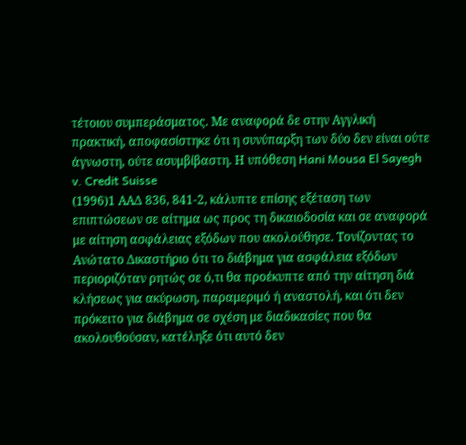τέτοιου συμπεράσματος. Με αναφορά δε στην Αγγλική πρακτική, αποφασίστηκε ότι η συνύπαρξη των δύο δεν είναι ούτε άγνωστη, ούτε ασυμβίβαστη. Η υπόθεση Hani Mousa El Sayegh v. Credit Suisse
(1996)1 ΑΑΔ 836, 841-2, κάλυπτε επίσης εξέταση των επιπτώσεων σε αίτημα ως προς τη δικαιοδοσία και σε αναφορά με αίτηση ασφάλειας εξόδων που ακολούθησε. Τονίζοντας το Ανώτατο Δικαστήριο ότι το διάβημα για ασφάλεια εξόδων περιοριζόταν ρητώς σε ό,τι θα προέκυπτε από την αίτηση διά κλήσεως για ακύρωση, παραμεριμό ή αναστολή, και ότι δεν πρόκειτο για διάβημα σε σχέση με διαδικασίες που θα ακολουθούσαν, κατέληξε ότι αυτό δεν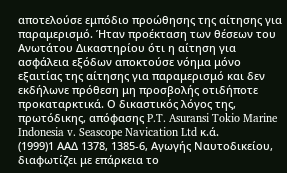αποτελούσε εμπόδιο προώθησης της αίτησης για παραμερισμό. Ήταν προέκταση των θέσεων του Ανωτάτου Δικαστηρίου ότι η αίτηση για ασφάλεια εξόδων αποκτούσε νόημα μόνο εξαιτίας της αίτησης για παραμερισμό και δεν εκδήλωνε πρόθεση μη προσβολής οτιδήποτε προκαταρκτικά. Ο δικαστικός λόγος της, πρωτόδικης, απόφασης P.T. Asuransi Tokio Marine Indonesia v. Seascope Navication Ltd κ.ά.
(1999)1 ΑΑΔ 1378, 1385-6, Aγωγής Ναυτοδικείου, διαφωτίζει με επάρκεια το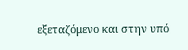εξεταζόμενο και στην υπό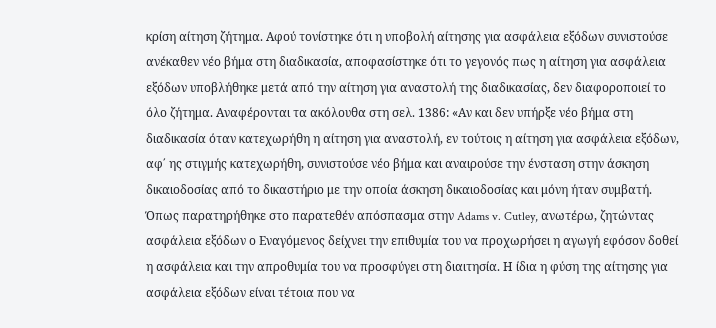κρίση αίτηση ζήτημα. Αφού τονίστηκε ότι η υποβολή αίτησης για ασφάλεια εξόδων συνιστούσε ανέκαθεν νέο βήμα στη διαδικασία, αποφασίστηκε ότι το γεγονός πως η αίτηση για ασφάλεια εξόδων υποβλήθηκε μετά από την αίτηση για αναστολή της διαδικασίας, δεν διαφοροποιεί το όλο ζήτημα. Αναφέρονται τα ακόλουθα στη σελ. 1386: «Αν και δεν υπήρξε νέο βήμα στη διαδικασία όταν κατεχωρήθη η αίτηση για αναστολή, εν τούτοις η αίτηση για ασφάλεια εξόδων, αφ΄ ης στιγμής κατεχωρήθη, συνιστούσε νέο βήμα και αναιρούσε την ένσταση στην άσκηση δικαιοδοσίας από το δικαστήριο με την οποία άσκηση δικαιοδοσίας και μόνη ήταν συμβατή. Όπως παρατηρήθηκε στο παρατεθέν απόσπασμα στην Adams v. Cutley, ανωτέρω, ζητώντας ασφάλεια εξόδων ο Εναγόμενος δείχνει την επιθυμία του να προχωρήσει η αγωγή εφόσον δοθεί η ασφάλεια και την απροθυμία του να προσφύγει στη διαιτησία. Η ίδια η φύση της αίτησης για ασφάλεια εξόδων είναι τέτοια που να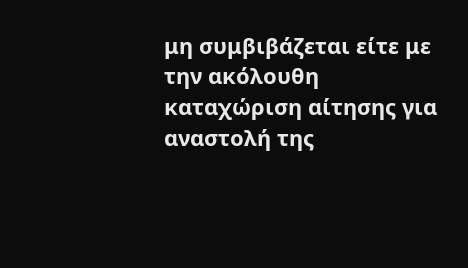μη συμβιβάζεται είτε με την ακόλουθη καταχώριση αίτησης για αναστολή της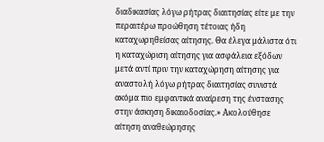διαδικασίας λόγω ρήτρας διαιτησίας είτε με την περαιτέρω προώθηση τέτοιας ήδη καταχωρηθείσας αίτησης. Θα έλεγα μάλιστα ότι η καταχώριση αίτησης για ασφάλεια εξόδων μετά αντί πριν την καταχώρηση αίτησης για αναστολή λόγω ρήτρας διαιτησίας συνιστά ακόμα πιο εμφαντικά αναίρεση της ένστασης στην άσκηση δικαιοδοσίας.» Ακολούθησε αίτηση αναθεώρησης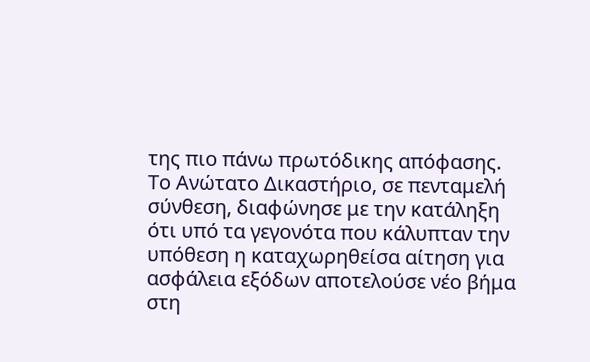της πιο πάνω πρωτόδικης απόφασης. Το Ανώτατο Δικαστήριο, σε πενταμελή σύνθεση, διαφώνησε με την κατάληξη ότι υπό τα γεγονότα που κάλυπταν την υπόθεση η καταχωρηθείσα αίτηση για ασφάλεια εξόδων αποτελούσε νέο βήμα στη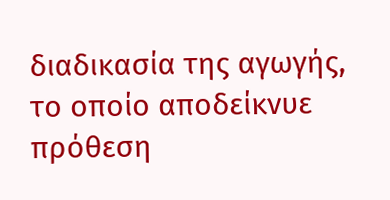διαδικασία της αγωγής, το οποίο αποδείκνυε πρόθεση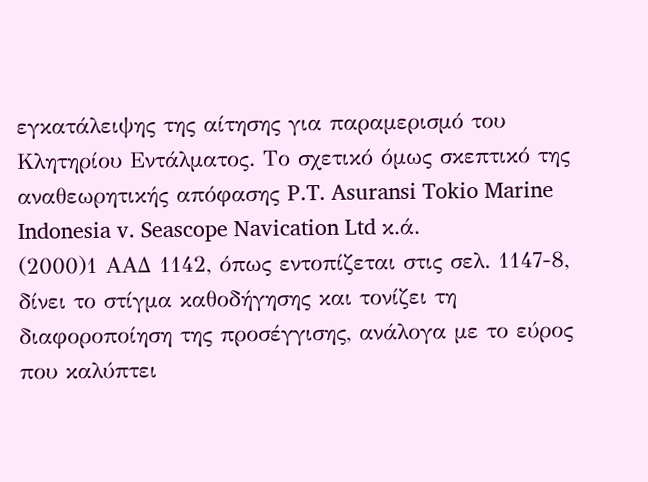εγκατάλειψης της αίτησης για παραμερισμό του Κλητηρίου Εντάλματος. Το σχετικό όμως σκεπτικό της αναθεωρητικής απόφασης P.T. Asuransi Tokio Marine Indonesia v. Seascope Navication Ltd κ.ά.
(2000)1 ΑΑΔ 1142, όπως εντοπίζεται στις σελ. 1147-8, δίνει το στίγμα καθοδήγησης και τονίζει τη διαφοροποίηση της προσέγγισης, ανάλογα με το εύρος που καλύπτει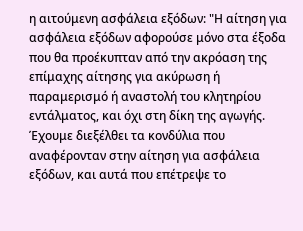η αιτούμενη ασφάλεια εξόδων: "Η αίτηση για ασφάλεια εξόδων αφορούσε μόνο στα έξοδα που θα προέκυπταν από την ακρόαση της επίμαχης αίτησης για ακύρωση ή παραμερισμό ή αναστολή του κλητηρίου εντάλματος, και όχι στη δίκη της αγωγής. Έχουμε διεξέλθει τα κονδύλια που αναφέρονταν στην αίτηση για ασφάλεια εξόδων, και αυτά που επέτρεψε το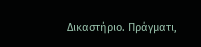Δικαστήριο. Πράγματι,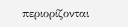περιορίζονται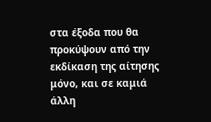στα έξοδα που θα προκύψουν από την εκδίκαση της αίτησης μόνο, και σε καμιά άλλη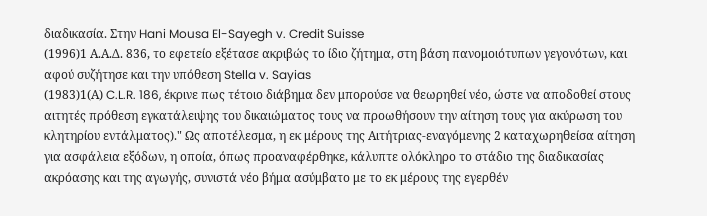διαδικασία. Στην Hani Mousa El-Sayegh v. Credit Suisse
(1996)1 Α.Α.Δ. 836, το εφετείο εξέτασε ακριβώς το ίδιο ζήτημα, στη βάση πανομοιότυπων γεγονότων, και αφού συζήτησε και την υπόθεση Stella v. Sayias
(1983)1(Α) C.L.R. 186, έκρινε πως τέτοιο διάβημα δεν μπορούσε να θεωρηθεί νέο, ώστε να αποδοθεί στους αιτητές πρόθεση εγκατάλειψης του δικαιώματος τους να προωθήσουν την αίτηση τους για ακύρωση του κλητηρίου εντάλματος)." Ως αποτέλεσμα, η εκ μέρους της Αιτήτριας-εναγόμενης 2 καταχωρηθείσα αίτηση για ασφάλεια εξόδων, η οποία, όπως προαναφέρθηκε, κάλυπτε ολόκληρο το στάδιο της διαδικασίας ακρόασης και της αγωγής, συνιστά νέο βήμα ασύμβατο με το εκ μέρους της εγερθέν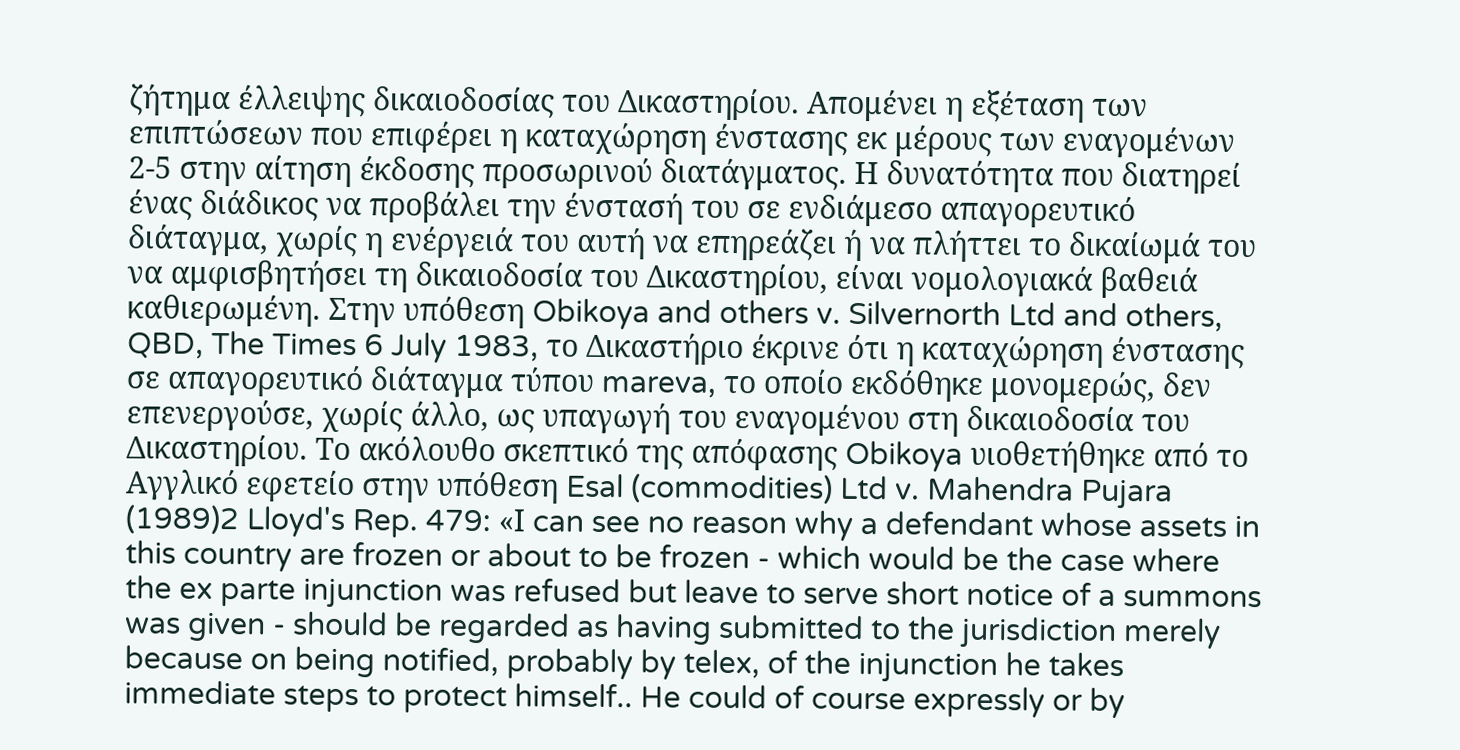ζήτημα έλλειψης δικαιοδοσίας του Δικαστηρίου. Απομένει η εξέταση των επιπτώσεων που επιφέρει η καταχώρηση ένστασης εκ μέρους των εναγομένων 2-5 στην αίτηση έκδοσης προσωρινού διατάγματος. Η δυνατότητα που διατηρεί ένας διάδικος να προβάλει την ένστασή του σε ενδιάμεσο απαγορευτικό διάταγμα, χωρίς η ενέργειά του αυτή να επηρεάζει ή να πλήττει το δικαίωμά του να αμφισβητήσει τη δικαιοδοσία του Δικαστηρίου, είναι νομολογιακά βαθειά καθιερωμένη. Στην υπόθεση Obikoya and others v. Silvernorth Ltd and others, QBD, The Times 6 July 1983, το Δικαστήριο έκρινε ότι η καταχώρηση ένστασης σε απαγορευτικό διάταγμα τύπου mareva, το οποίο εκδόθηκε μονομερώς, δεν επενεργούσε, χωρίς άλλο, ως υπαγωγή του εναγομένου στη δικαιοδοσία του Δικαστηρίου. Το ακόλουθο σκεπτικό της απόφασης Obikoya υιοθετήθηκε από το Αγγλικό εφετείο στην υπόθεση Esal (commodities) Ltd v. Mahendra Pujara
(1989)2 Lloyd's Rep. 479: «Ι can see no reason why a defendant whose assets in this country are frozen or about to be frozen - which would be the case where the ex parte injunction was refused but leave to serve short notice of a summons was given - should be regarded as having submitted to the jurisdiction merely because on being notified, probably by telex, of the injunction he takes immediate steps to protect himself.. He could of course expressly or by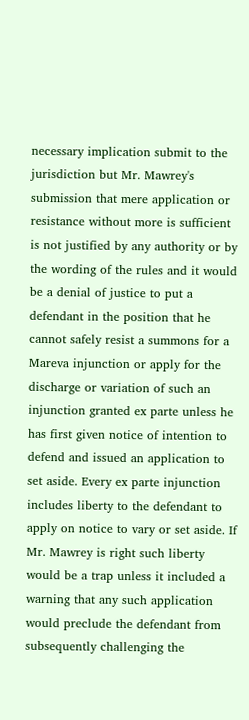necessary implication submit to the jurisdiction but Mr. Mawrey's submission that mere application or resistance without more is sufficient is not justified by any authority or by the wording of the rules and it would be a denial of justice to put a defendant in the position that he cannot safely resist a summons for a Mareva injunction or apply for the discharge or variation of such an injunction granted ex parte unless he has first given notice of intention to defend and issued an application to set aside. Every ex parte injunction includes liberty to the defendant to apply on notice to vary or set aside. If Mr. Mawrey is right such liberty would be a trap unless it included a warning that any such application would preclude the defendant from subsequently challenging the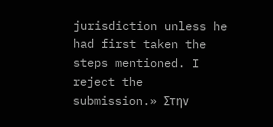jurisdiction unless he had first taken the steps mentioned. I reject the submission.» Στην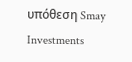υπόθεση Smay Investments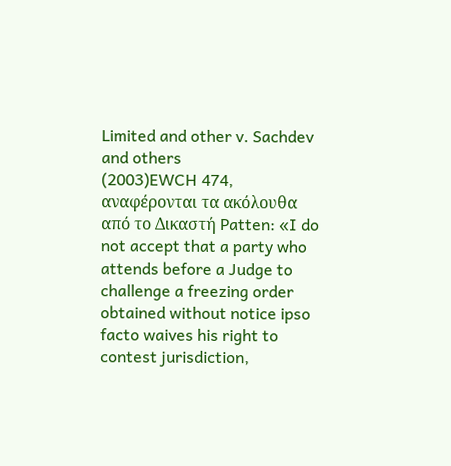Limited and other v. Sachdev and others
(2003)EWCH 474, αναφέρονται τα ακόλουθα από το Δικαστή Patten: «I do not accept that a party who attends before a Judge to challenge a freezing order obtained without notice ipso facto waives his right to contest jurisdiction,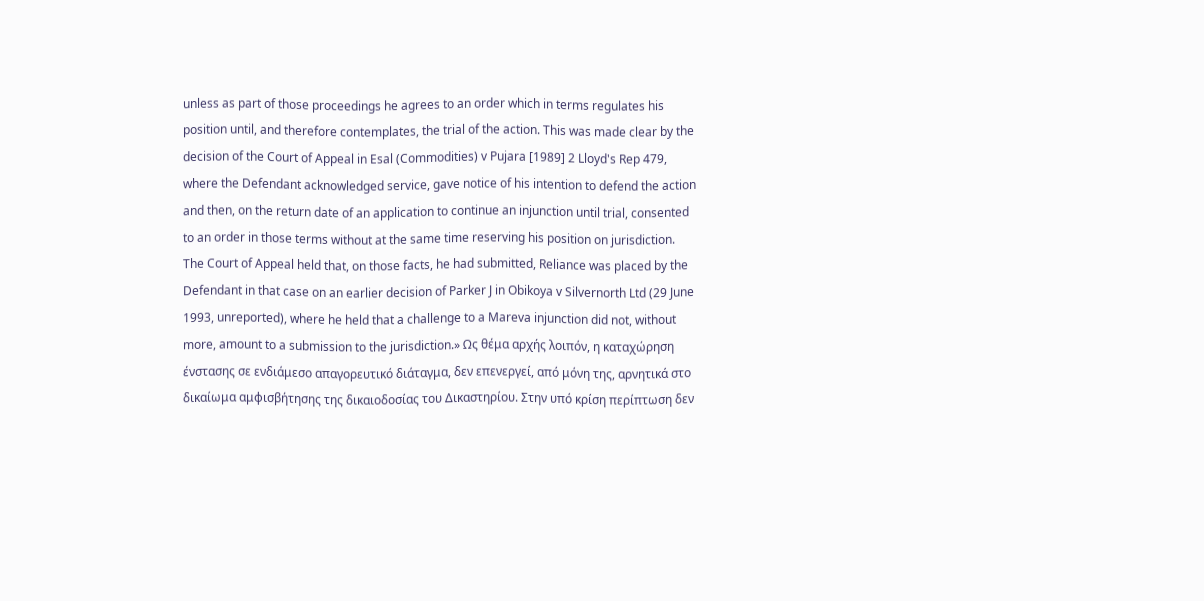unless as part of those proceedings he agrees to an order which in terms regulates his position until, and therefore contemplates, the trial of the action. This was made clear by the decision of the Court of Appeal in Esal (Commodities) v Pujara [1989] 2 Lloyd's Rep 479, where the Defendant acknowledged service, gave notice of his intention to defend the action and then, on the return date of an application to continue an injunction until trial, consented to an order in those terms without at the same time reserving his position on jurisdiction. The Court of Appeal held that, on those facts, he had submitted, Reliance was placed by the Defendant in that case on an earlier decision of Parker J in Obikoya v Silvernorth Ltd (29 June 1993, unreported), where he held that a challenge to a Mareva injunction did not, without more, amount to a submission to the jurisdiction.» Ως θέμα αρχής λοιπόν, η καταχώρηση ένστασης σε ενδιάμεσο απαγορευτικό διάταγμα, δεν επενεργεί, από μόνη της, αρνητικά στο δικαίωμα αμφισβήτησης της δικαιοδοσίας του Δικαστηρίου. Στην υπό κρίση περίπτωση δεν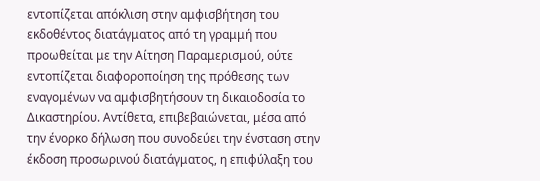εντοπίζεται απόκλιση στην αμφισβήτηση του εκδοθέντος διατάγματος από τη γραμμή που προωθείται με την Αίτηση Παραμερισμού, ούτε εντοπίζεται διαφοροποίηση της πρόθεσης των εναγομένων να αμφισβητήσουν τη δικαιοδοσία το Δικαστηρίου. Αντίθετα, επιβεβαιώνεται, μέσα από την ένορκο δήλωση που συνοδεύει την ένσταση στην έκδοση προσωρινού διατάγματος, η επιφύλαξη του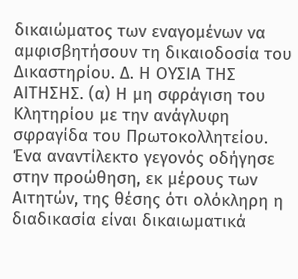δικαιώματος των εναγομένων να αμφισβητήσουν τη δικαιοδοσία του Δικαστηρίου. Δ. Η ΟΥΣΙΑ ΤΗΣ ΑΙΤΗΣΗΣ. (α) Η μη σφράγιση του Κλητηρίου με την ανάγλυφη σφραγίδα του Πρωτοκολλητείου. Ένα αναντίλεκτο γεγονός οδήγησε στην προώθηση, εκ μέρους των Αιτητών, της θέσης ότι ολόκληρη η διαδικασία είναι δικαιωματικά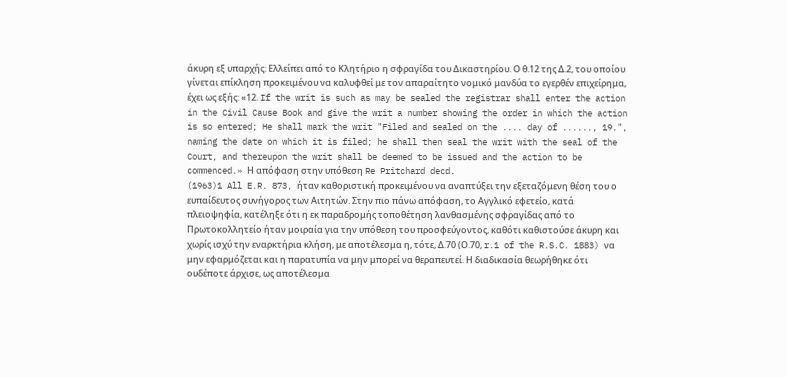άκυρη εξ υπαρχής: Ελλείπει από το Κλητήριο η σφραγίδα του Δικαστηρίου. Ο θ.12 της Δ.2, του οποίου γίνεται επίκληση προκειμένου να καλυφθεί με τον απαραίτητο νομικό μανδύα το εγερθέν επιχείρημα, έχει ως εξής: «12. If the writ is such as may be sealed the registrar shall enter the action in the Civil Cause Book and give the writ a number showing the order in which the action is so entered; He shall mark the writ "Filed and sealed on the .... day of ......, 19.", naming the date on which it is filed; he shall then seal the writ with the seal of the Court, and thereupon the writ shall be deemed to be issued and the action to be commenced.» Η απόφαση στην υπόθεση Re Pritchard decd.
(1963)1 All E.R. 873, ήταν καθοριστική προκειμένου να αναπτύξει την εξεταζόμενη θέση του ο ευπαίδευτος συνήγορος των Αιτητών. Στην πιο πάνω απόφαση, το Αγγλικό εφετείο, κατά πλειοψηφία, κατέληξε ότι η εκ παραδρομής τοποθέτηση λανθασμένης σφραγίδας από το Πρωτοκολλητείο ήταν μοιραία για την υπόθεση του προσφεύγοντος, καθότι καθιστούσε άκυρη και χωρίς ισχύ την εναρκτήρια κλήση, με αποτέλεσμα η, τότε, Δ.70 (Ο.70, r.1 of the R.S.C. 1883) να μην εφαρμόζεται και η παρατυπία να μην μπορεί να θεραπευτεί. Η διαδικασία θεωρήθηκε ότι ουδέποτε άρχισε, ως αποτέλεσμα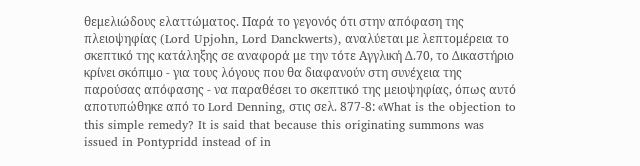θεμελιώδους ελαττώματος. Παρά το γεγονός ότι στην απόφαση της πλειοψηφίας (Lord Upjohn, Lord Danckwerts), αναλύεται με λεπτομέρεια το σκεπτικό της κατάληξης σε αναφορά με την τότε Αγγλική Δ.70, το Δικαστήριο κρίνει σκόπιμο - για τους λόγους που θα διαφανούν στη συνέχεια της παρούσας απόφασης - να παραθέσει το σκεπτικό της μειοψηφίας, όπως αυτό αποτυπώθηκε από το Lord Denning, στις σελ. 877-8: «What is the objection to this simple remedy? It is said that because this originating summons was issued in Pontypridd instead of in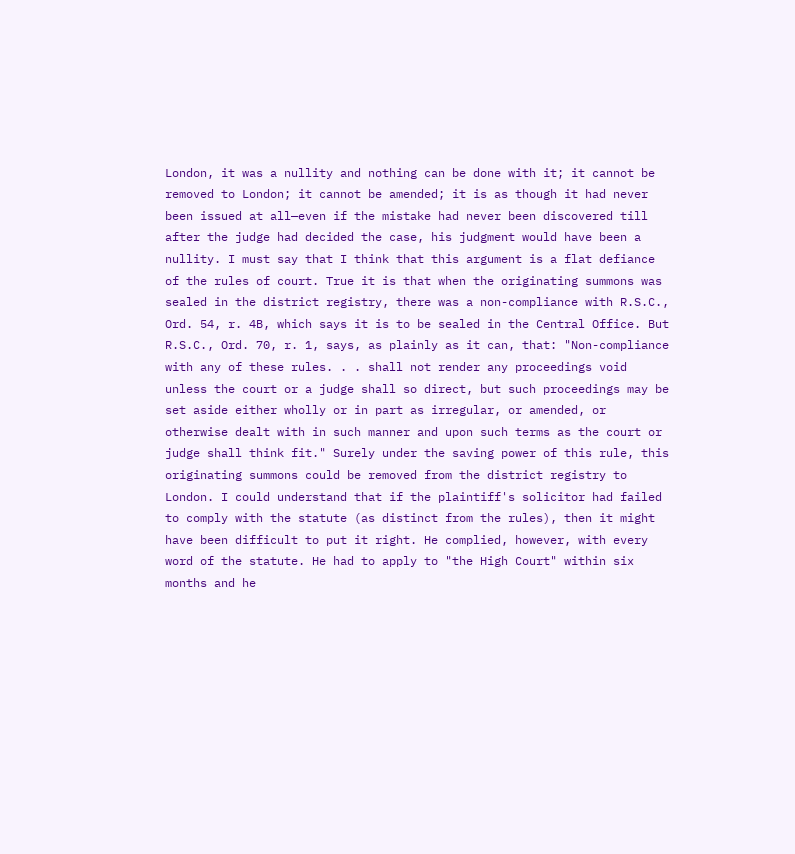London, it was a nullity and nothing can be done with it; it cannot be removed to London; it cannot be amended; it is as though it had never been issued at all—even if the mistake had never been discovered till after the judge had decided the case, his judgment would have been a nullity. I must say that I think that this argument is a flat defiance of the rules of court. True it is that when the originating summons was sealed in the district registry, there was a non-compliance with R.S.C., Ord. 54, r. 4B, which says it is to be sealed in the Central Office. But R.S.C., Ord. 70, r. 1, says, as plainly as it can, that: "Non-compliance with any of these rules. . . shall not render any proceedings void unless the court or a judge shall so direct, but such proceedings may be set aside either wholly or in part as irregular, or amended, or otherwise dealt with in such manner and upon such terms as the court or judge shall think fit." Surely under the saving power of this rule, this originating summons could be removed from the district registry to London. I could understand that if the plaintiff's solicitor had failed to comply with the statute (as distinct from the rules), then it might have been difficult to put it right. He complied, however, with every word of the statute. He had to apply to "the High Court" within six months and he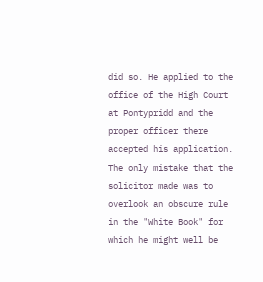did so. He applied to the office of the High Court at Pontypridd and the proper officer there accepted his application. The only mistake that the solicitor made was to overlook an obscure rule in the "White Book" for which he might well be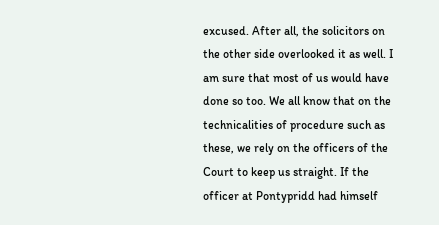excused. After all, the solicitors on the other side overlooked it as well. I am sure that most of us would have done so too. We all know that on the technicalities of procedure such as these, we rely on the officers of the Court to keep us straight. If the officer at Pontypridd had himself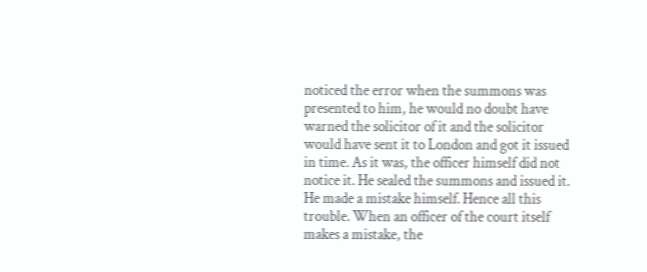noticed the error when the summons was presented to him, he would no doubt have warned the solicitor of it and the solicitor would have sent it to London and got it issued in time. As it was, the officer himself did not notice it. He sealed the summons and issued it. He made a mistake himself. Hence all this trouble. When an officer of the court itself makes a mistake, the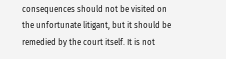consequences should not be visited on the unfortunate litigant, but it should be remedied by the court itself. It is not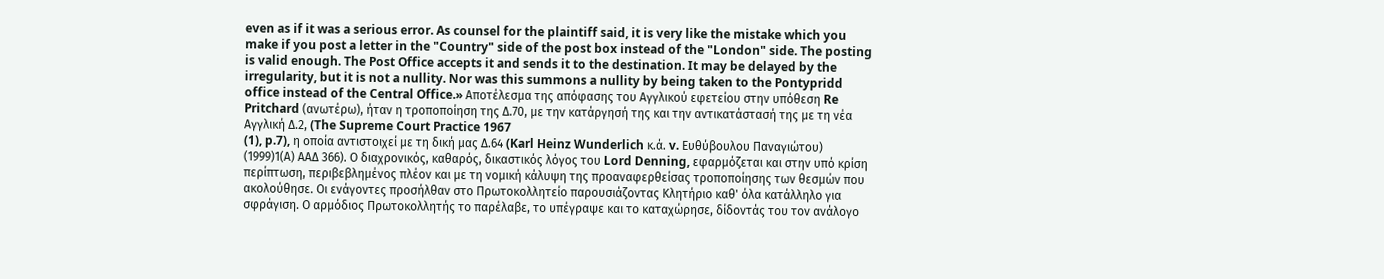even as if it was a serious error. As counsel for the plaintiff said, it is very like the mistake which you make if you post a letter in the "Country" side of the post box instead of the "London" side. The posting is valid enough. The Post Office accepts it and sends it to the destination. It may be delayed by the irregularity, but it is not a nullity. Nor was this summons a nullity by being taken to the Pontypridd office instead of the Central Office.» Αποτέλεσμα της απόφασης του Αγγλικού εφετείου στην υπόθεση Re Pritchard (ανωτέρω), ήταν η τροποποίηση της Δ.70, με την κατάργησή της και την αντικατάστασή της με τη νέα Αγγλική Δ.2, (The Supreme Court Practice 1967
(1), p.7), η οποία αντιστοιχεί με τη δική μας Δ.64 (Karl Heinz Wunderlich κ.ά. v. Ευθύβουλου Παναγιώτου)
(1999)1(Α) ΑΑΔ 366). Ο διαχρονικός, καθαρός, δικαστικός λόγος του Lord Denning, εφαρμόζεται και στην υπό κρίση περίπτωση, περιβεβλημένος πλέον και με τη νομική κάλυψη της προαναφερθείσας τροποποίησης των θεσμών που ακολούθησε. Οι ενάγοντες προσήλθαν στο Πρωτοκολλητείο παρουσιάζοντας Κλητήριο καθ' όλα κατάλληλο για σφράγιση. Ο αρμόδιος Πρωτοκολλητής το παρέλαβε, το υπέγραψε και το καταχώρησε, δίδοντάς του τον ανάλογο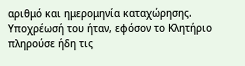αριθμό και ημερομηνία καταχώρησης. Υποχρέωσή του ήταν, εφόσον το Κλητήριο πληρούσε ήδη τις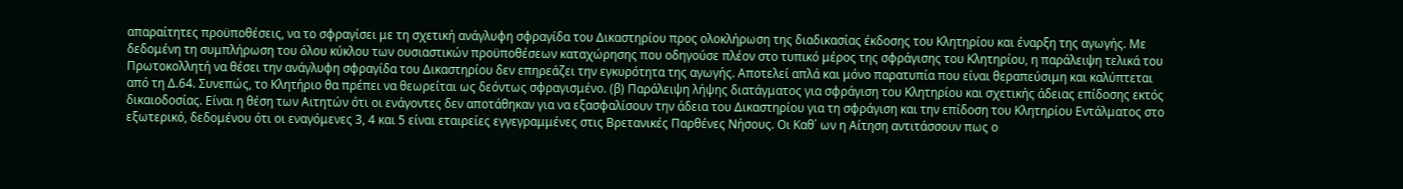απαραίτητες προϋποθέσεις, να το σφραγίσει με τη σχετική ανάγλυφη σφραγίδα του Δικαστηρίου προς ολοκλήρωση της διαδικασίας έκδοσης του Κλητηρίου και έναρξη της αγωγής. Με δεδομένη τη συμπλήρωση του όλου κύκλου των ουσιαστικών προϋποθέσεων καταχώρησης που οδηγούσε πλέον στο τυπικό μέρος της σφράγισης του Κλητηρίου, η παράλειψη τελικά του Πρωτοκολλητή να θέσει την ανάγλυφη σφραγίδα του Δικαστηρίου δεν επηρεάζει την εγκυρότητα της αγωγής. Αποτελεί απλά και μόνο παρατυπία που είναι θεραπεύσιμη και καλύπτεται από τη Δ.64. Συνεπώς, το Κλητήριο θα πρέπει να θεωρείται ως δεόντως σφραγισμένο. (β) Παράλειψη λήψης διατάγματος για σφράγιση του Κλητηρίου και σχετικής άδειας επίδοσης εκτός δικαιοδοσίας. Είναι η θέση των Αιτητών ότι οι ενάγοντες δεν αποτάθηκαν για να εξασφαλίσουν την άδεια του Δικαστηρίου για τη σφράγιση και την επίδοση του Κλητηρίου Εντάλματος στο εξωτερικό, δεδομένου ότι οι εναγόμενες 3, 4 και 5 είναι εταιρείες εγγεγραμμένες στις Βρετανικές Παρθένες Νήσους. Οι Καθ΄ ων η Αίτηση αντιτάσσουν πως ο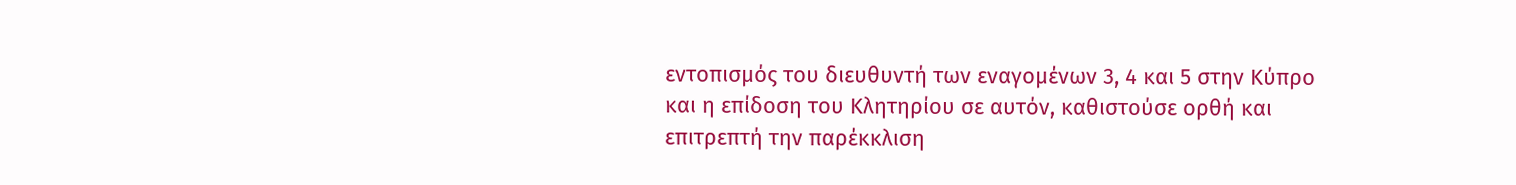εντοπισμός του διευθυντή των εναγομένων 3, 4 και 5 στην Κύπρο και η επίδοση του Κλητηρίου σε αυτόν, καθιστούσε ορθή και επιτρεπτή την παρέκκλιση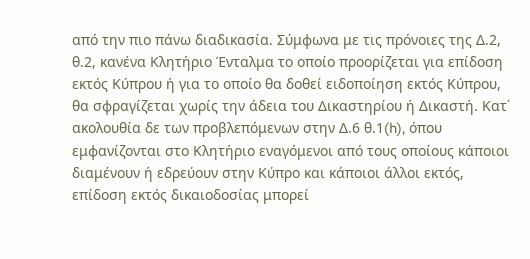από την πιο πάνω διαδικασία. Σύμφωνα με τις πρόνοιες της Δ.2, θ.2, κανένα Κλητήριο Ένταλμα το οποίο προορίζεται για επίδοση εκτός Κύπρου ή για το οποίο θα δοθεί ειδοποίηση εκτός Κύπρου, θα σφραγίζεται χωρίς την άδεια του Δικαστηρίου ή Δικαστή. Κατ΄ ακολουθία δε των προβλεπόμενων στην Δ.6 θ.1(h), όπου εμφανίζονται στο Κλητήριο εναγόμενοι από τους οποίους κάποιοι διαμένουν ή εδρεύουν στην Κύπρο και κάποιοι άλλοι εκτός, επίδοση εκτός δικαιοδοσίας μπορεί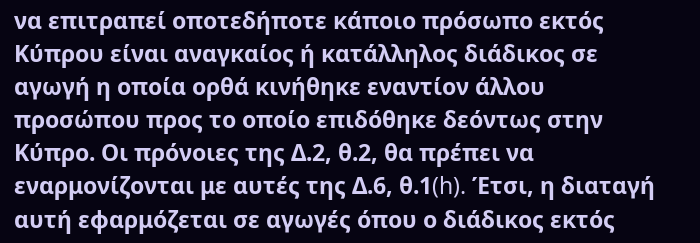να επιτραπεί οποτεδήποτε κάποιο πρόσωπο εκτός Κύπρου είναι αναγκαίος ή κατάλληλος διάδικος σε αγωγή η οποία ορθά κινήθηκε εναντίον άλλου προσώπου προς το οποίο επιδόθηκε δεόντως στην Κύπρο. Οι πρόνοιες της Δ.2, θ.2, θα πρέπει να εναρμονίζονται με αυτές της Δ.6, θ.1(h). Έτσι, η διαταγή αυτή εφαρμόζεται σε αγωγές όπου ο διάδικος εκτός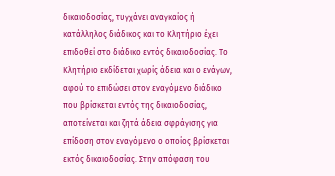δικαιοδοσίας, τυγχάνει αναγκαίος ή κατάλληλος διάδικος και το Κλητήριο έχει επιδοθεί στο διάδικο εντός δικαιοδοσίας. Το Κλητήριο εκδίδεται χωρίς άδεια και ο ενάγων, αφού το επιδώσει στον εναγόμενο διάδικο που βρίσκεται εντός της δικαιοδοσίας, αποτείνεται και ζητά άδεια σφράγισης για επίδοση στον εναγόμενο ο οποίος βρίσκεται εκτός δικαιοδοσίας. Στην απόφαση του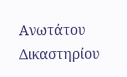Ανωτάτου Δικαστηρίου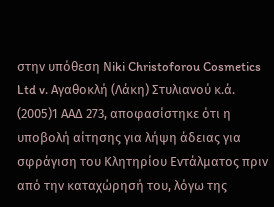στην υπόθεση Νiki Christoforou Cosmetics Ltd v. Αγαθοκλή (Λάκη) Στυλιανού κ.ά.
(2005)1 ΑΑΔ 273, αποφασίστηκε ότι η υποβολή αίτησης για λήψη άδειας για σφράγιση του Κλητηρίου Εντάλματος πριν από την καταχώρησή του, λόγω της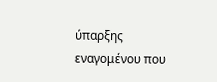ύπαρξης εναγομένου που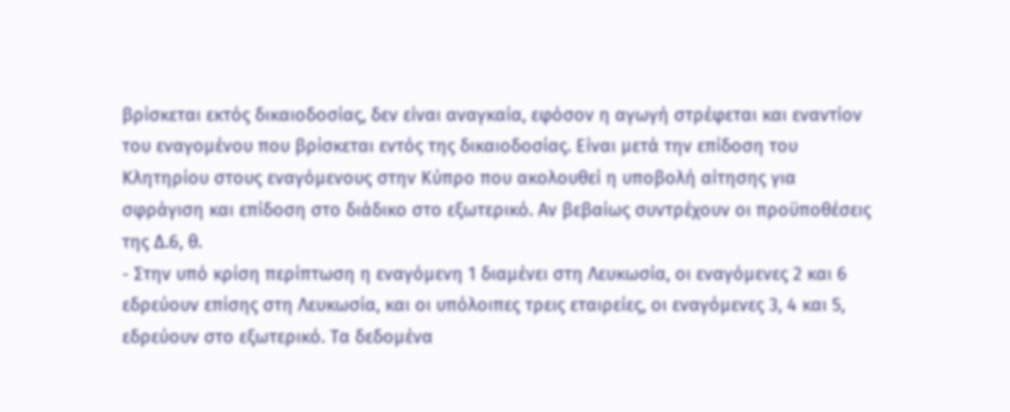βρίσκεται εκτός δικαιοδοσίας, δεν είναι αναγκαία, εφόσον η αγωγή στρέφεται και εναντίον του εναγομένου που βρίσκεται εντός της δικαιοδοσίας. Είναι μετά την επίδοση του Κλητηρίου στους εναγόμενους στην Κύπρο που ακολουθεί η υποβολή αίτησης για σφράγιση και επίδοση στο διάδικο στο εξωτερικό. Αν βεβαίως συντρέχουν οι προϋποθέσεις της Δ.6, θ.
- Στην υπό κρίση περίπτωση η εναγόμενη 1 διαμένει στη Λευκωσία, οι εναγόμενες 2 και 6 εδρεύουν επίσης στη Λευκωσία, και οι υπόλοιπες τρεις εταιρείες, οι εναγόμενες 3, 4 και 5, εδρεύουν στο εξωτερικό. Τα δεδομένα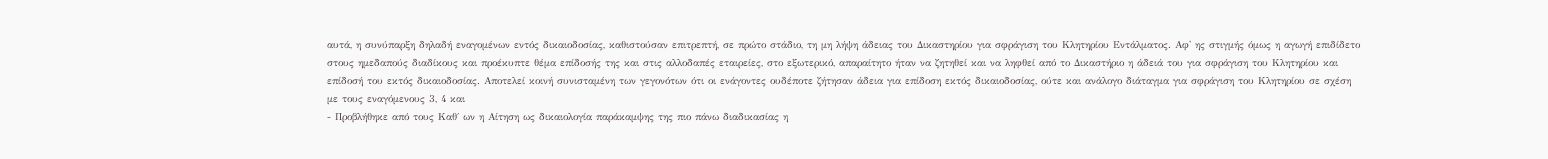αυτά, η συνύπαρξη δηλαδή εναγομένων εντός δικαιοδοσίας, καθιστούσαν επιτρεπτή, σε πρώτο στάδιο, τη μη λήψη άδειας του Δικαστηρίου για σφράγιση του Κλητηρίου Εντάλματος. Αφ' ης στιγμής όμως η αγωγή επιδίδετο στους ημεδαπούς διαδίκους και προέκυπτε θέμα επίδοσής της και στις αλλοδαπές εταιρείες, στο εξωτερικό, απαραίτητο ήταν να ζητηθεί και να ληφθεί από το Δικαστήριο η άδειά του για σφράγιση του Κλητηρίου και επίδοσή του εκτός δικαιοδοσίας. Αποτελεί κοινή συνισταμένη των γεγονότων ότι οι ενάγοντες ουδέποτε ζήτησαν άδεια για επίδοση εκτός δικαιοδοσίας, ούτε και ανάλογο διάταγμα για σφράγιση του Κλητηρίου σε σχέση με τους εναγόμενους 3, 4 και
- Προβλήθηκε από τους Καθ΄ ων η Αίτηση ως δικαιολογία παράκαμψης της πιο πάνω διαδικασίας η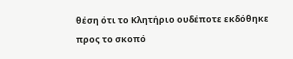θέση ότι το Κλητήριο ουδέποτε εκδόθηκε προς το σκοπό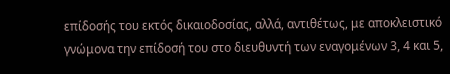επίδοσής του εκτός δικαιοδοσίας, αλλά, αντιθέτως, με αποκλειστικό γνώμονα την επίδοσή του στο διευθυντή των εναγομένων 3, 4 και 5,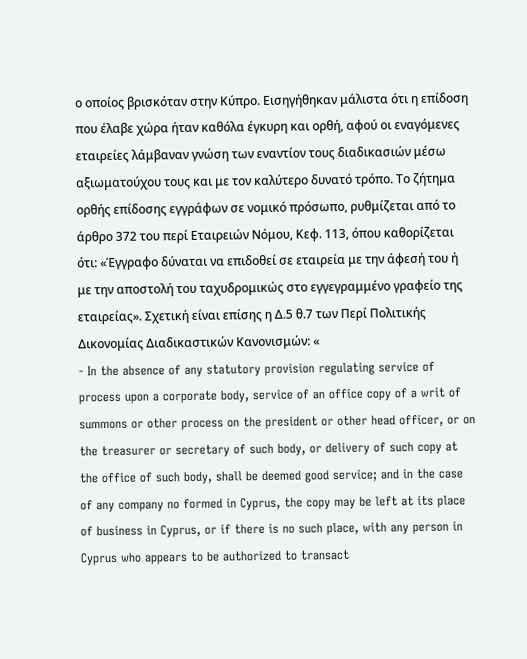ο οποίος βρισκόταν στην Κύπρο. Εισηγήθηκαν μάλιστα ότι η επίδοση που έλαβε χώρα ήταν καθόλα έγκυρη και ορθή, αφού οι εναγόμενες εταιρείες λάμβαναν γνώση των εναντίον τους διαδικασιών μέσω αξιωματούχου τους και με τον καλύτερο δυνατό τρόπο. Το ζήτημα ορθής επίδοσης εγγράφων σε νομικό πρόσωπο, ρυθμίζεται από το άρθρο 372 του περί Εταιρειών Νόμου, Κεφ. 113, όπου καθορίζεται ότι: «Έγγραφο δύναται να επιδοθεί σε εταιρεία με την άφεσή του ή με την αποστολή του ταχυδρομικώς στο εγγεγραμμένο γραφείο της εταιρείας». Σχετική είναι επίσης η Δ.5 θ.7 των Περί Πολιτικής Δικονομίας Διαδικαστικών Κανονισμών: «
- In the absence of any statutory provision regulating service of process upon a corporate body, service of an office copy of a writ of summons or other process on the president or other head officer, or on the treasurer or secretary of such body, or delivery of such copy at the office of such body, shall be deemed good service; and in the case of any company no formed in Cyprus, the copy may be left at its place of business in Cyprus, or if there is no such place, with any person in Cyprus who appears to be authorized to transact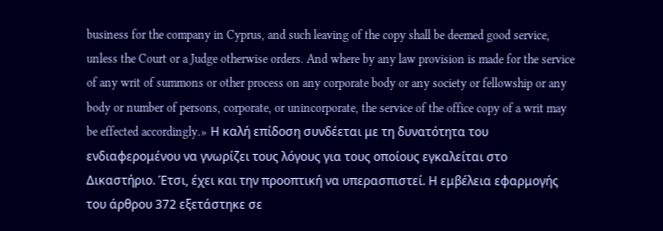business for the company in Cyprus, and such leaving of the copy shall be deemed good service, unless the Court or a Judge otherwise orders. And where by any law provision is made for the service of any writ of summons or other process on any corporate body or any society or fellowship or any body or number of persons, corporate, or unincorporate, the service of the office copy of a writ may be effected accordingly.» Η καλή επίδοση συνδέεται με τη δυνατότητα του ενδιαφερομένου να γνωρίζει τους λόγους για τους οποίους εγκαλείται στο Δικαστήριο. Έτσι, έχει και την προοπτική να υπερασπιστεί. Η εμβέλεια εφαρμογής του άρθρου 372 εξετάστηκε σε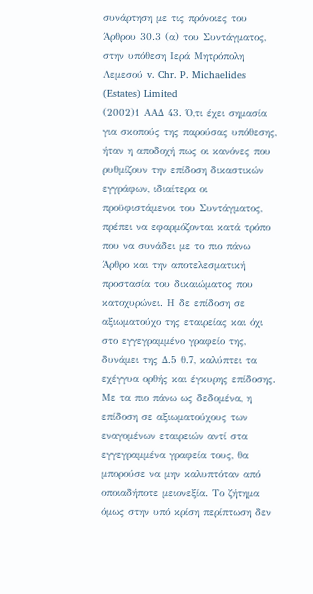συνάρτηση με τις πρόνοιες του Άρθρου 30.3 (α) του Συντάγματος, στην υπόθεση Ιερά Μητρόπολη Λεμεσού v. Chr. P. Michaelides (Estates) Limited
(2002)1 ΑΑΔ 43. Ό,τι έχει σημασία για σκοπούς της παρούσας υπόθεσης, ήταν η αποδοχή πως οι κανόνες που ρυθμίζουν την επίδοση δικαστικών εγγράφων, ιδιαίτερα οι προϋφιστάμενοι του Συντάγματος, πρέπει να εφαρμόζονται κατά τρόπο που να συνάδει με το πιο πάνω Άρθρο και την αποτελεσματική προστασία του δικαιώματος που κατοχυρώνει. Η δε επίδοση σε αξιωματούχο της εταιρείας και όχι στο εγγεγραμμένο γραφείο της, δυνάμει της Δ.5 θ.7, καλύπτει τα εχέγγυα ορθής και έγκυρης επίδοσης. Με τα πιο πάνω ως δεδομένα, η επίδοση σε αξιωματούχους των εναγομένων εταιρειών αντί στα εγγεγραμμένα γραφεία τους, θα μπορούσε να μην καλυπτόταν από οποιαδήποτε μειονεξία. Το ζήτημα όμως στην υπό κρίση περίπτωση δεν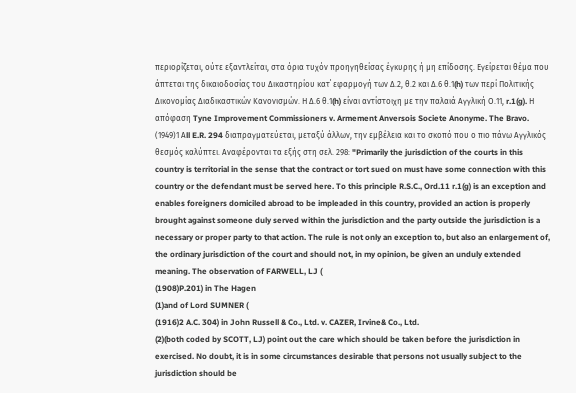περιορίζεται, ούτε εξαντλείται, στα όρια τυχόν προηγηθείσας έγκυρης ή μη επίδοσης. Εγείρεται θέμα που άπτεται της δικαιοδοσίας του Δικαστηρίου κατ΄ εφαρμογή των Δ.2, θ.2 και Δ.6 θ.1(h) των περί Πολιτικής Δικονομίας Διαδικαστικών Κανονισμών. Η Δ.6 θ.1(h) είναι αντίστοιχη με την παλαιά Αγγλική Ο.11, r.1(g). Η απόφαση Tyne Improvement Commissioners v. Armement Anversois Societe Anonyme. The Bravo.
(1949)1 Αll E.R. 294 διαπραγματεύεται, μεταξύ άλλων, την εμβέλεια και το σκοπό που ο πιο πάνω Αγγλικός θεσμός καλύπτει. Αναφέρονται τα εξής στη σελ. 298: "Primarily the jurisdiction of the courts in this country is territorial in the sense that the contract or tort sued on must have some connection with this country or the defendant must be served here. To this principle R.S.C., Ord.11 r.1(g) is an exception and enables foreigners domiciled abroad to be impleaded in this country, provided an action is properly brought against someone duly served within the jurisdiction and the party outside the jurisdiction is a necessary or proper party to that action. The rule is not only an exception to, but also an enlargement of, the ordinary jurisdiction of the court and should not, in my opinion, be given an unduly extended meaning. The observation of FARWELL, LJ (
(1908)P.201) in The Hagen
(1)and of Lord SUMNER (
(1916)2 A.C. 304) in John Russell & Co., Ltd. v. CAZER, Irvine& Co., Ltd.
(2)(both coded by SCOTT, LJ) point out the care which should be taken before the jurisdiction in exercised. No doubt, it is in some circumstances desirable that persons not usually subject to the jurisdiction should be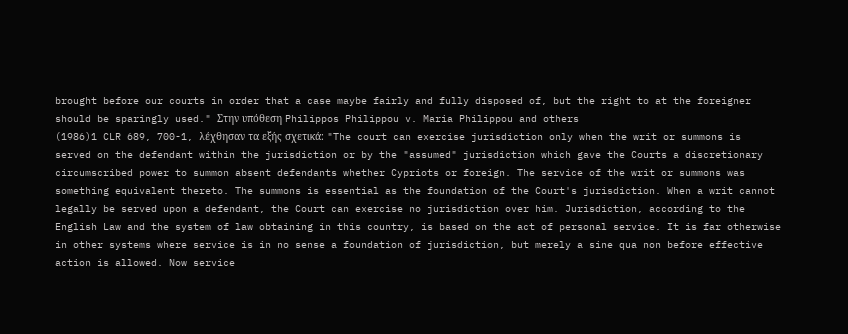brought before our courts in order that a case maybe fairly and fully disposed of, but the right to at the foreigner should be sparingly used." Στην υπόθεση Philippos Philippou v. Maria Philippou and others
(1986)1 CLR 689, 700-1, λέχθησαν τα εξής σχετικά: "The court can exercise jurisdiction only when the writ or summons is served on the defendant within the jurisdiction or by the "assumed" jurisdiction which gave the Courts a discretionary circumscribed power to summon absent defendants whether Cypriots or foreign. The service of the writ or summons was something equivalent thereto. The summons is essential as the foundation of the Court's jurisdiction. When a writ cannot legally be served upon a defendant, the Court can exercise no jurisdiction over him. Jurisdiction, according to the English Law and the system of law obtaining in this country, is based on the act of personal service. It is far otherwise in other systems where service is in no sense a foundation of jurisdiction, but merely a sine qua non before effective action is allowed. Now service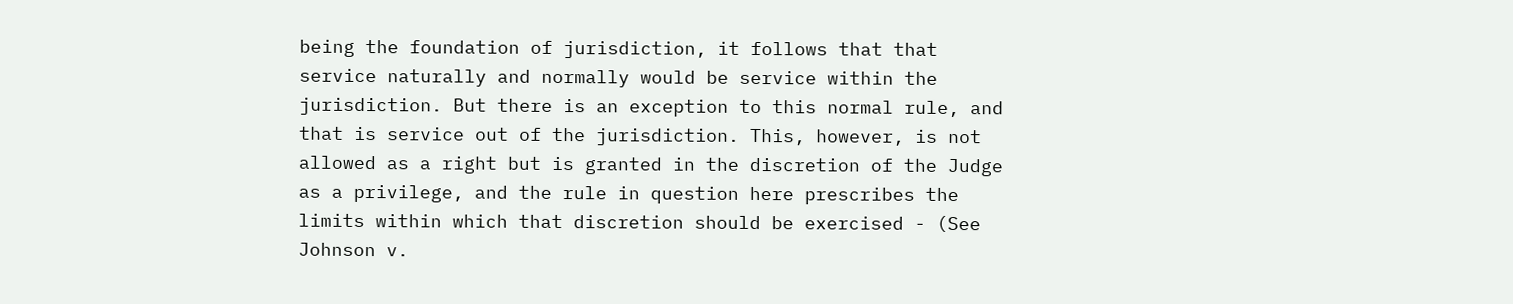being the foundation of jurisdiction, it follows that that service naturally and normally would be service within the jurisdiction. But there is an exception to this normal rule, and that is service out of the jurisdiction. This, however, is not allowed as a right but is granted in the discretion of the Judge as a privilege, and the rule in question here prescribes the limits within which that discretion should be exercised - (See Johnson v.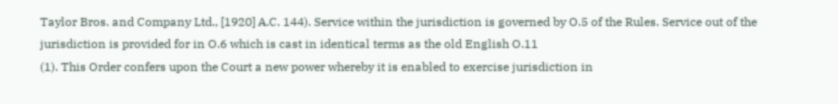Taylor Bros. and Company Ltd., [1920] A.C. 144). Service within the jurisdiction is governed by O.5 of the Rules. Service out of the jurisdiction is provided for in O.6 which is cast in identical terms as the old English O.11
(1). This Order confers upon the Court a new power whereby it is enabled to exercise jurisdiction in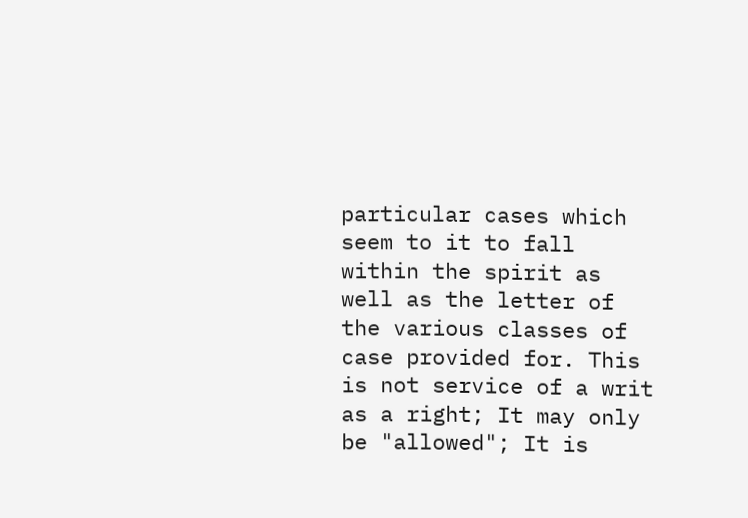particular cases which seem to it to fall within the spirit as well as the letter of the various classes of case provided for. This is not service of a writ as a right; It may only be "allowed"; It is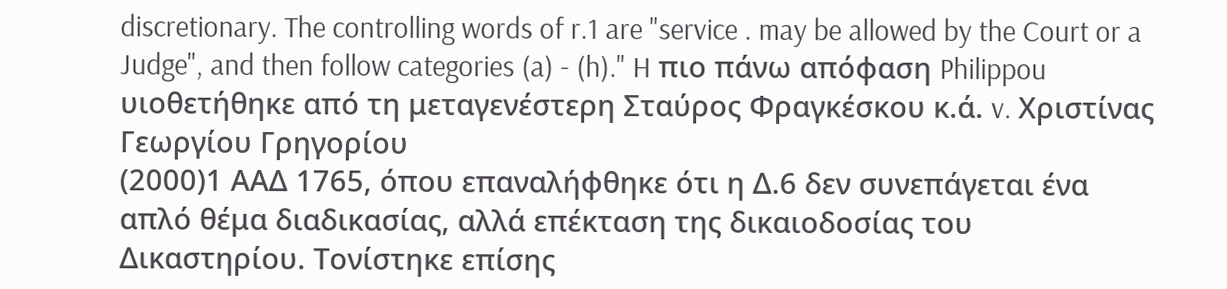discretionary. The controlling words of r.1 are "service . may be allowed by the Court or a Judge", and then follow categories (a) - (h)." H πιο πάνω απόφαση Philippou υιοθετήθηκε από τη μεταγενέστερη Σταύρος Φραγκέσκου κ.ά. v. Χριστίνας Γεωργίου Γρηγορίου
(2000)1 ΑΑΔ 1765, όπου επαναλήφθηκε ότι η Δ.6 δεν συνεπάγεται ένα απλό θέμα διαδικασίας, αλλά επέκταση της δικαιοδοσίας του Δικαστηρίου. Τονίστηκε επίσης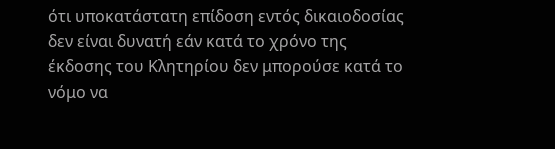ότι υποκατάστατη επίδοση εντός δικαιοδοσίας δεν είναι δυνατή εάν κατά το χρόνο της έκδοσης του Κλητηρίου δεν μπορούσε κατά το νόμο να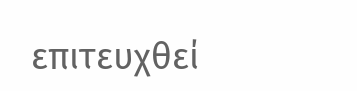επιτευχθεί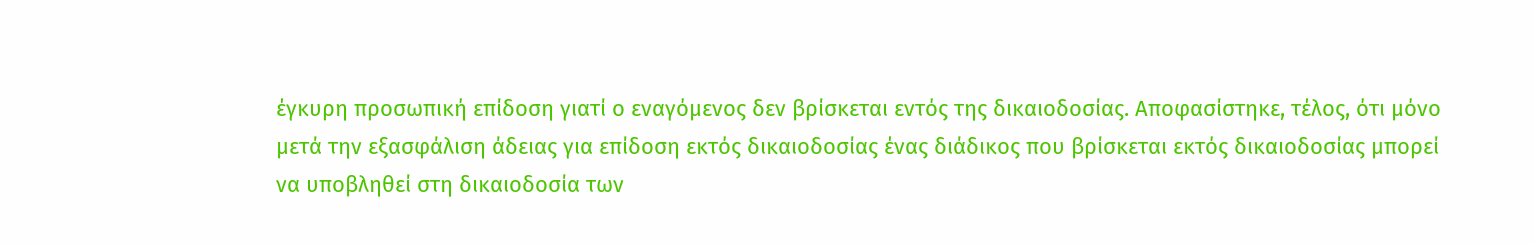έγκυρη προσωπική επίδοση γιατί ο εναγόμενος δεν βρίσκεται εντός της δικαιοδοσίας. Αποφασίστηκε, τέλος, ότι μόνο μετά την εξασφάλιση άδειας για επίδοση εκτός δικαιοδοσίας ένας διάδικος που βρίσκεται εκτός δικαιοδοσίας μπορεί να υποβληθεί στη δικαιοδοσία των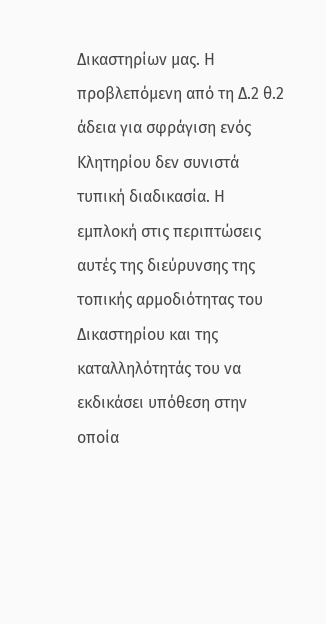Δικαστηρίων μας. Η προβλεπόμενη από τη Δ.2 θ.2 άδεια για σφράγιση ενός Κλητηρίου δεν συνιστά τυπική διαδικασία. Η εμπλοκή στις περιπτώσεις αυτές της διεύρυνσης της τοπικής αρμοδιότητας του Δικαστηρίου και της καταλληλότητάς του να εκδικάσει υπόθεση στην οποία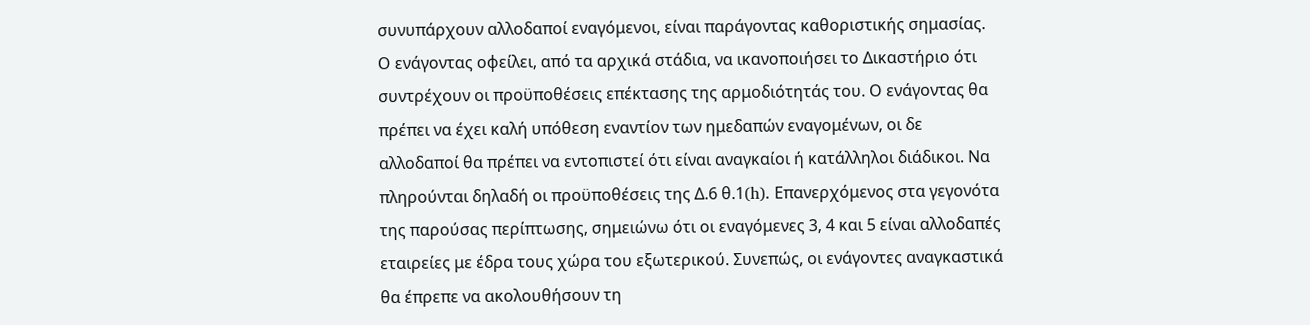συνυπάρχουν αλλοδαποί εναγόμενοι, είναι παράγοντας καθοριστικής σημασίας. Ο ενάγοντας οφείλει, από τα αρχικά στάδια, να ικανοποιήσει το Δικαστήριο ότι συντρέχουν οι προϋποθέσεις επέκτασης της αρμοδιότητάς του. Ο ενάγοντας θα πρέπει να έχει καλή υπόθεση εναντίον των ημεδαπών εναγομένων, οι δε αλλοδαποί θα πρέπει να εντοπιστεί ότι είναι αναγκαίοι ή κατάλληλοι διάδικοι. Να πληρούνται δηλαδή οι προϋποθέσεις της Δ.6 θ.1(h). Επανερχόμενος στα γεγονότα της παρούσας περίπτωσης, σημειώνω ότι οι εναγόμενες 3, 4 και 5 είναι αλλοδαπές εταιρείες με έδρα τους χώρα του εξωτερικού. Συνεπώς, οι ενάγοντες αναγκαστικά θα έπρεπε να ακολουθήσουν τη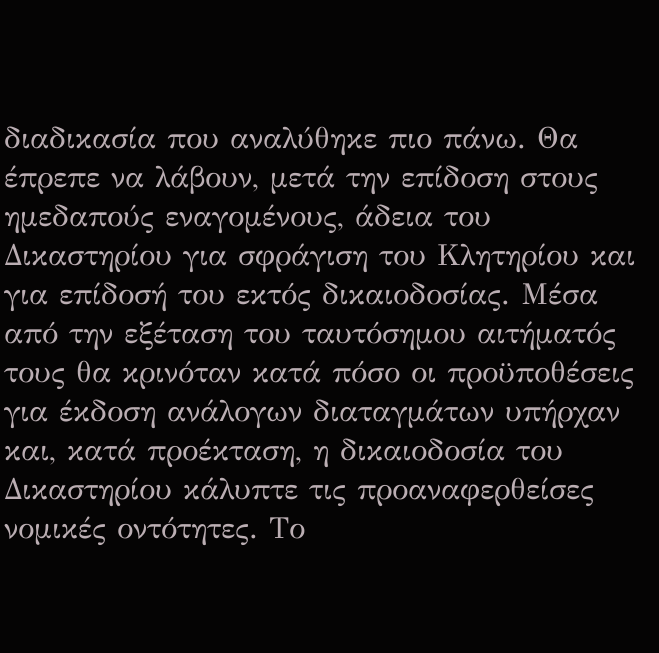διαδικασία που αναλύθηκε πιο πάνω. Θα έπρεπε να λάβουν, μετά την επίδοση στους ημεδαπούς εναγομένους, άδεια του Δικαστηρίου για σφράγιση του Κλητηρίου και για επίδοσή του εκτός δικαιοδοσίας. Μέσα από την εξέταση του ταυτόσημου αιτήματός τους θα κρινόταν κατά πόσο οι προϋποθέσεις για έκδοση ανάλογων διαταγμάτων υπήρχαν και, κατά προέκταση, η δικαιοδοσία του Δικαστηρίου κάλυπτε τις προαναφερθείσες νομικές οντότητες. Το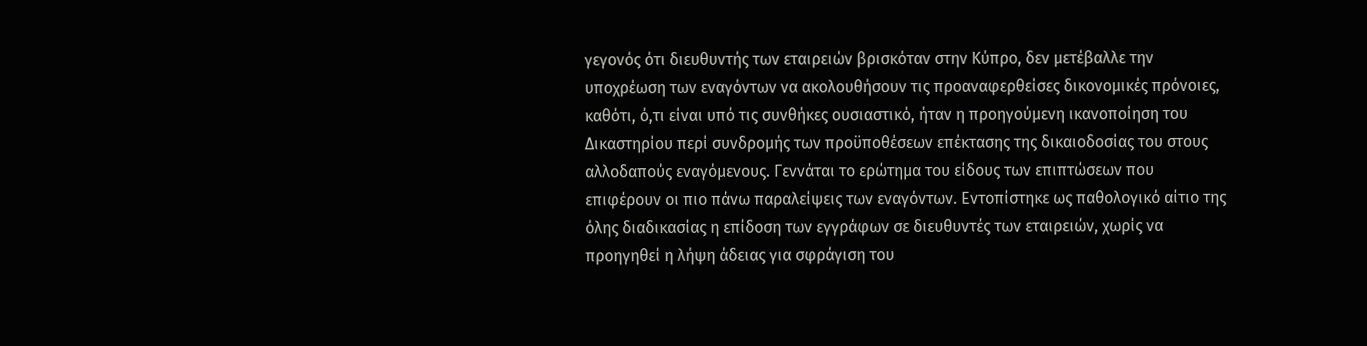γεγονός ότι διευθυντής των εταιρειών βρισκόταν στην Κύπρο, δεν μετέβαλλε την υποχρέωση των εναγόντων να ακολουθήσουν τις προαναφερθείσες δικονομικές πρόνοιες, καθότι, ό,τι είναι υπό τις συνθήκες ουσιαστικό, ήταν η προηγούμενη ικανοποίηση του Δικαστηρίου περί συνδρομής των προϋποθέσεων επέκτασης της δικαιοδοσίας του στους αλλοδαπούς εναγόμενους. Γεννάται το ερώτημα του είδους των επιπτώσεων που επιφέρουν οι πιο πάνω παραλείψεις των εναγόντων. Εντοπίστηκε ως παθολογικό αίτιο της όλης διαδικασίας η επίδοση των εγγράφων σε διευθυντές των εταιρειών, χωρίς να προηγηθεί η λήψη άδειας για σφράγιση του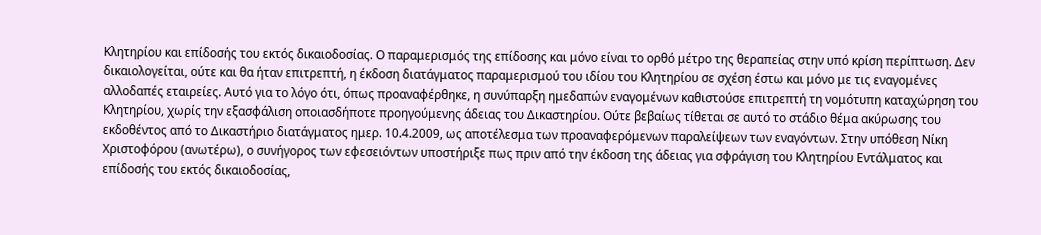Κλητηρίου και επίδοσής του εκτός δικαιοδοσίας. Ο παραμερισμός της επίδοσης και μόνο είναι το ορθό μέτρο της θεραπείας στην υπό κρίση περίπτωση. Δεν δικαιολογείται, ούτε και θα ήταν επιτρεπτή, η έκδοση διατάγματος παραμερισμού του ιδίου του Κλητηρίου σε σχέση έστω και μόνο με τις εναγομένες αλλοδαπές εταιρείες. Αυτό για το λόγο ότι, όπως προαναφέρθηκε, η συνύπαρξη ημεδαπών εναγομένων καθιστούσε επιτρεπτή τη νομότυπη καταχώρηση του Κλητηρίου, χωρίς την εξασφάλιση οποιασδήποτε προηγούμενης άδειας του Δικαστηρίου. Ούτε βεβαίως τίθεται σε αυτό το στάδιο θέμα ακύρωσης του εκδοθέντος από το Δικαστήριο διατάγματος ημερ. 10.4.2009, ως αποτέλεσμα των προαναφερόμενων παραλείψεων των εναγόντων. Στην υπόθεση Νίκη Χριστοφόρου (ανωτέρω), ο συνήγορος των εφεσειόντων υποστήριξε πως πριν από την έκδοση της άδειας για σφράγιση του Κλητηρίου Εντάλματος και επίδοσής του εκτός δικαιοδοσίας,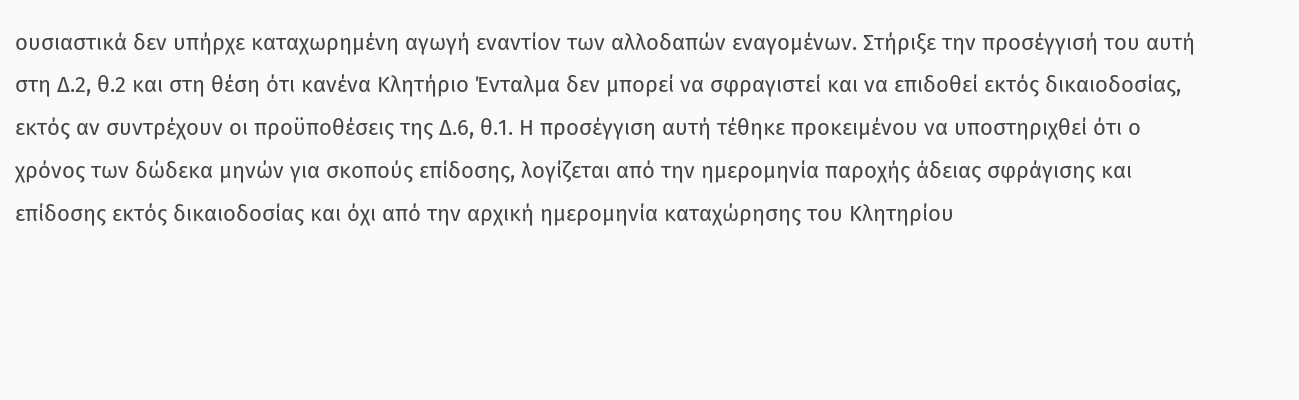ουσιαστικά δεν υπήρχε καταχωρημένη αγωγή εναντίον των αλλοδαπών εναγομένων. Στήριξε την προσέγγισή του αυτή στη Δ.2, θ.2 και στη θέση ότι κανένα Κλητήριο Ένταλμα δεν μπορεί να σφραγιστεί και να επιδοθεί εκτός δικαιοδοσίας, εκτός αν συντρέχουν οι προϋποθέσεις της Δ.6, θ.1. Η προσέγγιση αυτή τέθηκε προκειμένου να υποστηριχθεί ότι ο χρόνος των δώδεκα μηνών για σκοπούς επίδοσης, λογίζεται από την ημερομηνία παροχής άδειας σφράγισης και επίδοσης εκτός δικαιοδοσίας και όχι από την αρχική ημερομηνία καταχώρησης του Κλητηρίου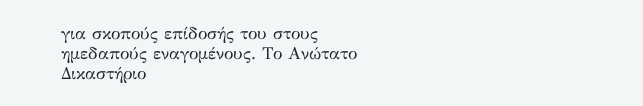για σκοπούς επίδοσής του στους ημεδαπούς εναγομένους. Το Ανώτατο Δικαστήριο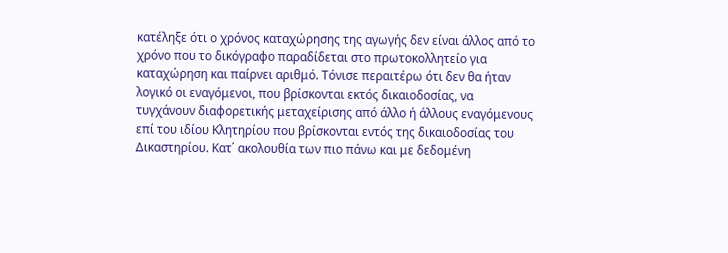κατέληξε ότι ο χρόνος καταχώρησης της αγωγής δεν είναι άλλος από το χρόνο που το δικόγραφο παραδίδεται στο πρωτοκολλητείο για καταχώρηση και παίρνει αριθμό. Τόνισε περαιτέρω ότι δεν θα ήταν λογικό οι εναγόμενοι, που βρίσκονται εκτός δικαιοδοσίας, να τυγχάνουν διαφορετικής μεταχείρισης από άλλο ή άλλους εναγόμενους επί του ιδίου Κλητηρίου που βρίσκονται εντός της δικαιοδοσίας του Δικαστηρίου. Κατ΄ ακολουθία των πιο πάνω και με δεδομένη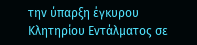την ύπαρξη έγκυρου Κλητηρίου Εντάλματος σε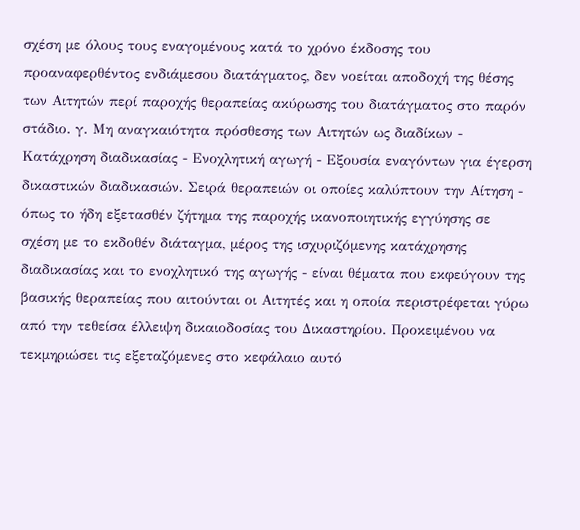σχέση με όλους τους εναγομένους κατά το χρόνο έκδοσης του προαναφερθέντος ενδιάμεσου διατάγματος, δεν νοείται αποδοχή της θέσης των Αιτητών περί παροχής θεραπείας ακύρωσης του διατάγματος στο παρόν στάδιο. γ. Μη αναγκαιότητα πρόσθεσης των Αιτητών ως διαδίκων - Κατάχρηση διαδικασίας - Ενοχλητική αγωγή - Εξουσία εναγόντων για έγερση δικαστικών διαδικασιών. Σειρά θεραπειών οι οποίες καλύπτουν την Αίτηση - όπως το ήδη εξετασθέν ζήτημα της παροχής ικανοποιητικής εγγύησης σε σχέση με το εκδοθέν διάταγμα, μέρος της ισχυριζόμενης κατάχρησης διαδικασίας και το ενοχλητικό της αγωγής - είναι θέματα που εκφεύγουν της βασικής θεραπείας που αιτούνται οι Αιτητές και η οποία περιστρέφεται γύρω από την τεθείσα έλλειψη δικαιοδοσίας του Δικαστηρίου. Προκειμένου να τεκμηριώσει τις εξεταζόμενες στο κεφάλαιο αυτό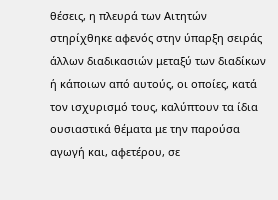θέσεις, η πλευρά των Αιτητών στηρίχθηκε αφενός στην ύπαρξη σειράς άλλων διαδικασιών μεταξύ των διαδίκων ή κάποιων από αυτούς, οι οποίες, κατά τον ισχυρισμό τους, καλύπτουν τα ίδια ουσιαστικά θέματα με την παρούσα αγωγή και, αφετέρου, σε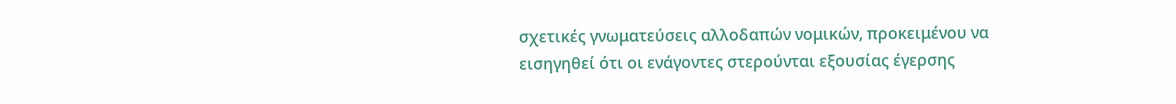σχετικές γνωματεύσεις αλλοδαπών νομικών, προκειμένου να εισηγηθεί ότι οι ενάγοντες στερούνται εξουσίας έγερσης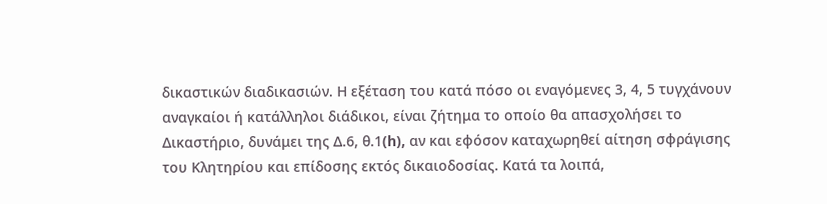δικαστικών διαδικασιών. Η εξέταση του κατά πόσο οι εναγόμενες 3, 4, 5 τυγχάνουν αναγκαίοι ή κατάλληλοι διάδικοι, είναι ζήτημα το οποίο θα απασχολήσει το Δικαστήριο, δυνάμει της Δ.6, θ.1(h), αν και εφόσον καταχωρηθεί αίτηση σφράγισης του Κλητηρίου και επίδοσης εκτός δικαιοδοσίας. Κατά τα λοιπά,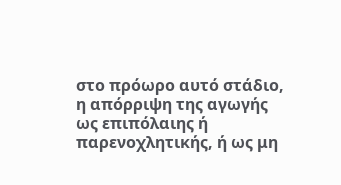στο πρόωρο αυτό στάδιο, η απόρριψη της αγωγής ως επιπόλαιης ή παρενοχλητικής, ή ως μη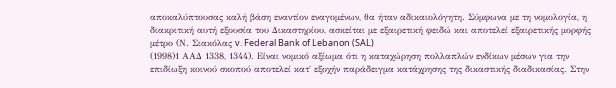αποκαλύπτουσας καλή βάση εναντίον εναγομένων, θα ήταν αδικαιολόγητη. Σύμφωνα με τη νομολογία, η διακριτική αυτή εξουσία του Δικαστηρίου, ασκείται με εξαιρετική φειδώ και αποτελεί εξαιρετικής μορφής μέτρο (Ν. Σιακόλας v. Federal Bank of Lebanon (SAL)
(1998)1 ΑΑΔ 1338, 1344). Είναι νομικό αξίωμα ότι η καταχώρηση πολλαπλών ενδίκων μέσων για την επιδίωξη κοινού σκοπού αποτελεί κατ΄ εξοχήν παράδειγμα κατάχρησης της δικαστικής διαδικασίας. Στην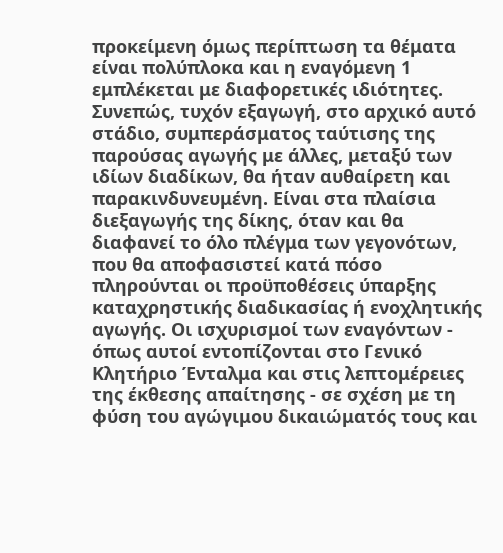προκείμενη όμως περίπτωση τα θέματα είναι πολύπλοκα και η εναγόμενη 1 εμπλέκεται με διαφορετικές ιδιότητες. Συνεπώς, τυχόν εξαγωγή, στο αρχικό αυτό στάδιο, συμπεράσματος ταύτισης της παρούσας αγωγής με άλλες, μεταξύ των ιδίων διαδίκων, θα ήταν αυθαίρετη και παρακινδυνευμένη. Είναι στα πλαίσια διεξαγωγής της δίκης, όταν και θα διαφανεί το όλο πλέγμα των γεγονότων, που θα αποφασιστεί κατά πόσο πληρούνται οι προϋποθέσεις ύπαρξης καταχρηστικής διαδικασίας ή ενοχλητικής αγωγής. Οι ισχυρισμοί των εναγόντων - όπως αυτοί εντοπίζονται στο Γενικό Κλητήριο Ένταλμα και στις λεπτομέρειες της έκθεσης απαίτησης - σε σχέση με τη φύση του αγώγιμου δικαιώματός τους και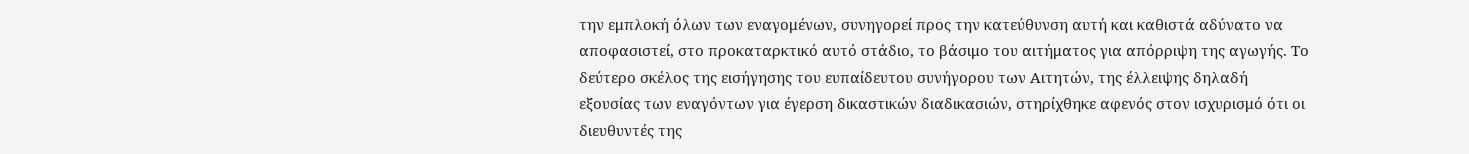την εμπλοκή όλων των εναγομένων, συνηγορεί προς την κατεύθυνση αυτή και καθιστά αδύνατο να αποφασιστεί, στο προκαταρκτικό αυτό στάδιο, το βάσιμο του αιτήματος για απόρριψη της αγωγής. Το δεύτερο σκέλος της εισήγησης του ευπαίδευτου συνήγορου των Αιτητών, της έλλειψης δηλαδή εξουσίας των εναγόντων για έγερση δικαστικών διαδικασιών, στηρίχθηκε αφενός στον ισχυρισμό ότι οι διευθυντές της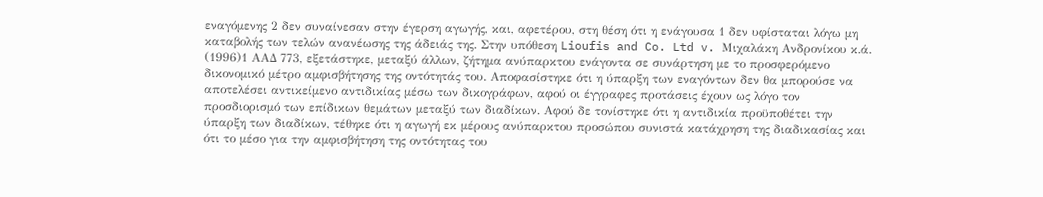εναγόμενης 2 δεν συναίνεσαν στην έγερση αγωγής, και, αφετέρου, στη θέση ότι η ενάγουσα 1 δεν υφίσταται λόγω μη καταβολής των τελών ανανέωσης της άδειάς της. Στην υπόθεση Lioufis and Co. Ltd v. Μιχαλάκη Ανδρονίκου κ.ά.
(1996)1 ΑΑΔ 773, εξετάστηκε, μεταξύ άλλων, ζήτημα ανύπαρκτου ενάγοντα σε συνάρτηση με το προσφερόμενο δικονομικό μέτρο αμφισβήτησης της οντότητάς του. Αποφασίστηκε ότι η ύπαρξη των εναγόντων δεν θα μπορούσε να αποτελέσει αντικείμενο αντιδικίας μέσω των δικογράφων, αφού οι έγγραφες προτάσεις έχουν ως λόγο τον προσδιορισμό των επίδικων θεμάτων μεταξύ των διαδίκων. Αφού δε τονίστηκε ότι η αντιδικία προϋποθέτει την ύπαρξη των διαδίκων, τέθηκε ότι η αγωγή εκ μέρους ανύπαρκτου προσώπου συνιστά κατάχρηση της διαδικασίας και ότι το μέσο για την αμφισβήτηση της οντότητας του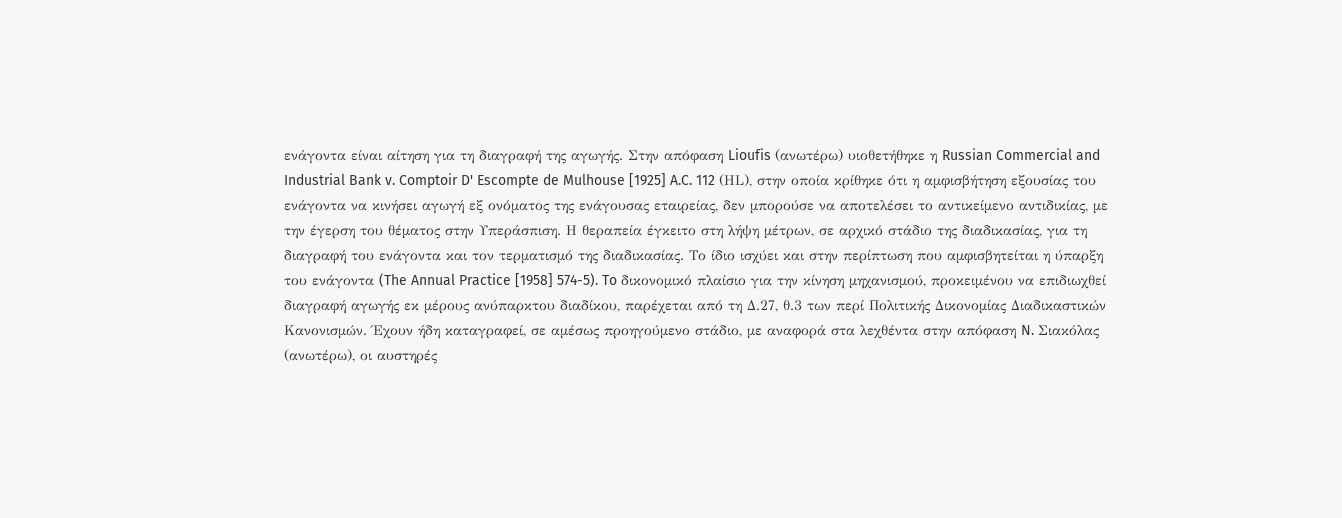ενάγοντα είναι αίτηση για τη διαγραφή της αγωγής. Στην απόφαση Lioufis (ανωτέρω) υιοθετήθηκε η Russian Commercial and Industrial Bank v. Comptoir D' Escompte de Mulhouse [1925] A.C. 112 (ΗL), στην οποία κρίθηκε ότι η αμφισβήτηση εξουσίας του ενάγοντα να κινήσει αγωγή εξ ονόματος της ενάγουσας εταιρείας, δεν μπορούσε να αποτελέσει το αντικείμενο αντιδικίας, με την έγερση του θέματος στην Υπεράσπιση. Η θεραπεία έγκειτο στη λήψη μέτρων, σε αρχικό στάδιο της διαδικασίας, για τη διαγραφή του ενάγοντα και τον τερματισμό της διαδικασίας. Το ίδιο ισχύει και στην περίπτωση που αμφισβητείται η ύπαρξη του ενάγοντα (The Annual Practice [1958] 574-5). To δικονομικό πλαίσιο για την κίνηση μηχανισμού, προκειμένου να επιδιωχθεί διαγραφή αγωγής εκ μέρους ανύπαρκτου διαδίκου, παρέχεται από τη Δ.27, θ.3 των περί Πολιτικής Δικονομίας Διαδικαστικών Κανονισμών. Έχουν ήδη καταγραφεί, σε αμέσως προηγούμενο στάδιο, με αναφορά στα λεχθέντα στην απόφαση N. Σιακόλας (ανωτέρω), οι αυστηρές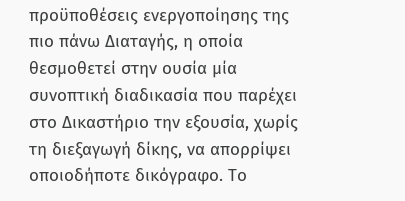προϋποθέσεις ενεργοποίησης της πιο πάνω Διαταγής, η οποία θεσμοθετεί στην ουσία μία συνοπτική διαδικασία που παρέχει στο Δικαστήριο την εξουσία, χωρίς τη διεξαγωγή δίκης, να απορρίψει οποιοδήποτε δικόγραφο. Το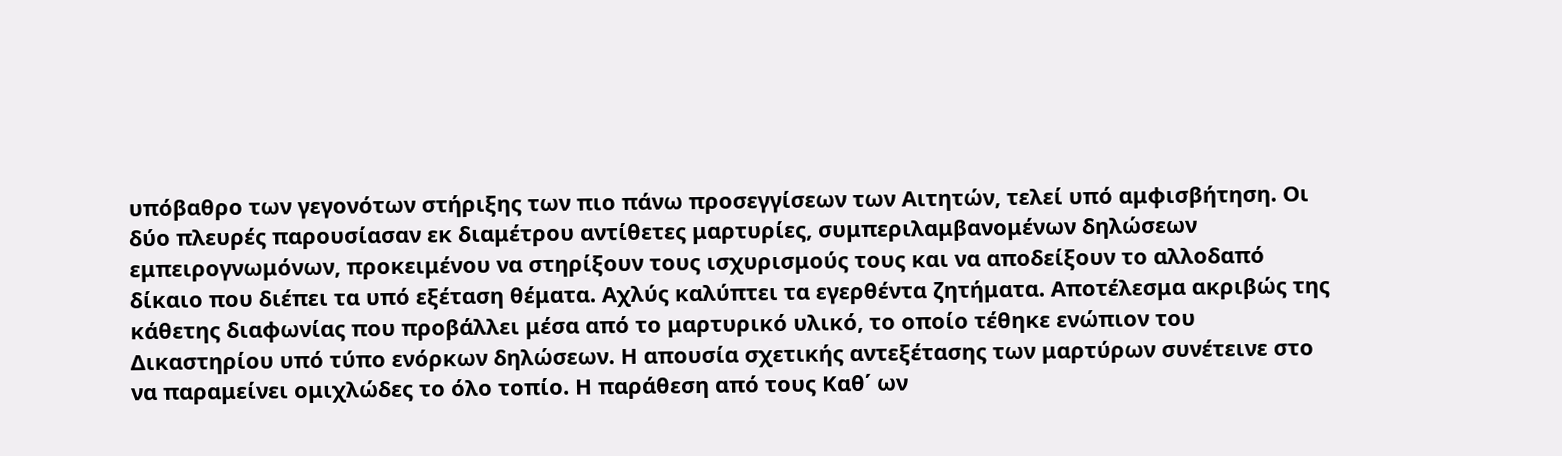υπόβαθρο των γεγονότων στήριξης των πιο πάνω προσεγγίσεων των Αιτητών, τελεί υπό αμφισβήτηση. Οι δύο πλευρές παρουσίασαν εκ διαμέτρου αντίθετες μαρτυρίες, συμπεριλαμβανομένων δηλώσεων εμπειρογνωμόνων, προκειμένου να στηρίξουν τους ισχυρισμούς τους και να αποδείξουν το αλλοδαπό δίκαιο που διέπει τα υπό εξέταση θέματα. Αχλύς καλύπτει τα εγερθέντα ζητήματα. Αποτέλεσμα ακριβώς της κάθετης διαφωνίας που προβάλλει μέσα από το μαρτυρικό υλικό, το οποίο τέθηκε ενώπιον του Δικαστηρίου υπό τύπο ενόρκων δηλώσεων. Η απουσία σχετικής αντεξέτασης των μαρτύρων συνέτεινε στο να παραμείνει ομιχλώδες το όλο τοπίο. Η παράθεση από τους Καθ΄ ων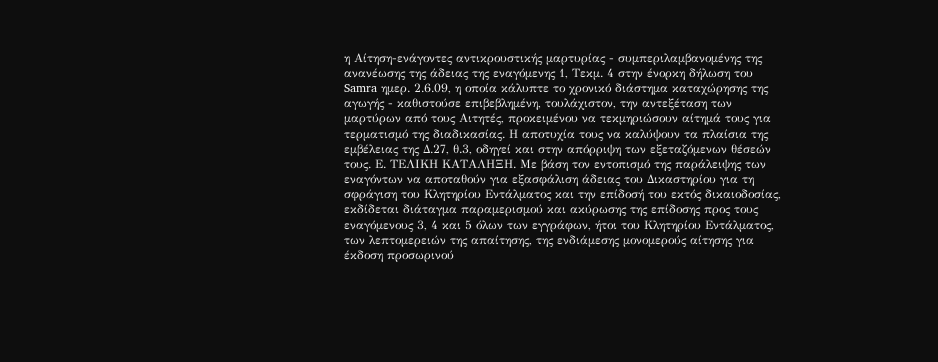η Αίτηση-ενάγοντες αντικρουστικής μαρτυρίας - συμπεριλαμβανομένης της ανανέωσης της άδειας της εναγόμενης 1, Τεκμ. 4 στην ένορκη δήλωση του Samra ημερ. 2.6.09, η οποία κάλυπτε το χρονικό διάστημα καταχώρησης της αγωγής - καθιστούσε επιβεβλημένη, τουλάχιστον, την αντεξέταση των μαρτύρων από τους Αιτητές, προκειμένου να τεκμηριώσουν αίτημά τους για τερματισμό της διαδικασίας. Η αποτυχία τους να καλύψουν τα πλαίσια της εμβέλειας της Δ.27, θ.3, οδηγεί και στην απόρριψη των εξεταζόμενων θέσεών τους. Ε. ΤΕΛΙΚΗ ΚΑΤΑΛΗΞΗ. Με βάση τον εντοπισμό της παράλειψης των εναγόντων να αποταθούν για εξασφάλιση άδειας του Δικαστηρίου για τη σφράγιση του Κλητηρίου Εντάλματος και την επίδοσή του εκτός δικαιοδοσίας, εκδίδεται διάταγμα παραμερισμού και ακύρωσης της επίδοσης προς τους εναγόμενους 3, 4 και 5 όλων των εγγράφων, ήτοι του Κλητηρίου Εντάλματος, των λεπτομερειών της απαίτησης, της ενδιάμεσης μονομερούς αίτησης για έκδοση προσωρινού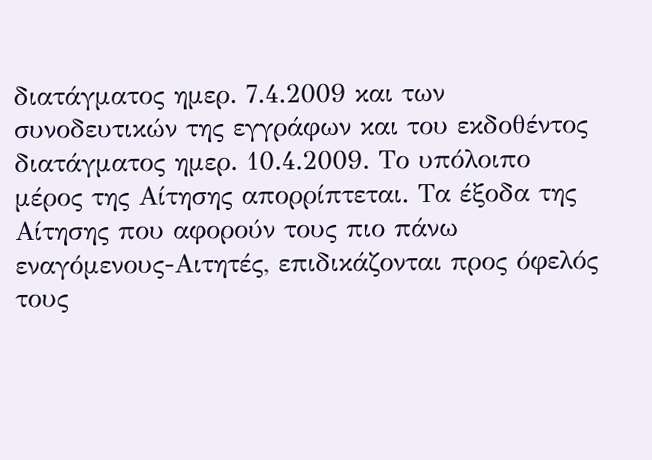διατάγματος ημερ. 7.4.2009 και των συνοδευτικών της εγγράφων και του εκδοθέντος διατάγματος ημερ. 10.4.2009. Το υπόλοιπο μέρος της Αίτησης απορρίπτεται. Τα έξοδα της Αίτησης που αφορούν τους πιο πάνω εναγόμενους-Αιτητές, επιδικάζονται προς όφελός τους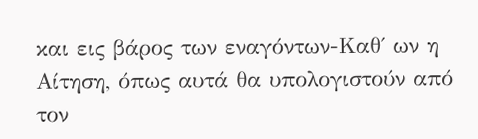και εις βάρος των εναγόντων-Καθ΄ ων η Αίτηση, όπως αυτά θα υπολογιστούν από τον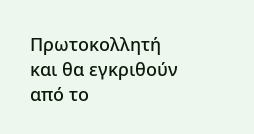Πρωτοκολλητή και θα εγκριθούν από το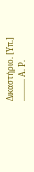Δικαστήριο. [Υπ.] ........... Α. Ρ.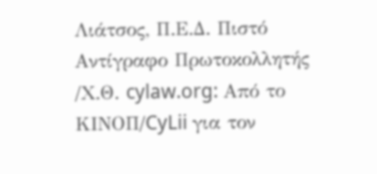Λιάτσος, Π.Ε.Δ. Πιστό Αντίγραφο Πρωτοκολλητής /Χ.Θ. cylaw.org: Από το ΚΙΝOΠ/CyLii για τον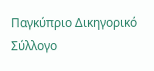Παγκύπριο Δικηγορικό Σύλλογο